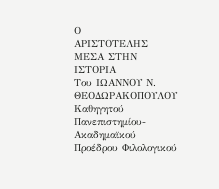Ο
ΑΡΙΣΤΟΤΕΛΗΣ ΜΕΣΑ ΣΤΗΝ
ΙΣΤΟΡΙΑ
Του ΙΩΑΝΝΟΥ Ν. ΘΕΟΔΩΡΑΚΟΠΟΥΛΟΥ
Καθηγητού Πανεπιστημίου- Ακαδημαϊκού
Προέδρου Φιλολογικού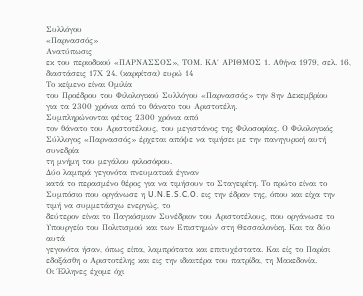Συλλόγου
«Παρνασσός»
Ανατύπωσις
εκ του περιοδικού «ΠΑΡΝΑΣΣΟΣ», ΤΟΜ. ΚΑ΄ ΑΡΙΘΜΟΣ 1. Αθήνα 1979, σελ. 16,
διαστάσεις 17Χ 24. (καρφίτσα) ευρώ 14
Το κείμενο είναι Ομιλία
του Προέδρου του Φιλολογικού Συλλόγου «Παρνασσός» την 8ην Δεκεμβρίου
για τα 2300 χρόνια από το θάνατο του Αριστοτέλη.
Συμπληρώνονται φέτος 2300 χρόνια από
τον θάνατο του Αριστοτέλους, του μεγιστάνος της Φιλοσοφίας. Ο Φιλολογικός
Σύλλογος «Παρνασσός» έρχεται απόψε να τιμήσει με την πανηγυρική αυτή συνεδρία
τη μνήμη του μεγάλου φιλοσόφου.
Δύο λαμπρά γεγονότα πνευματικά έγιναν
κατά το περασμένο θέρος για να τιμήσουν το Σταγειρίτη. Το πρώτο είναι το
Συμπόσιο που οργάνωσε η U.N.E.S.C.O. εις την έδραν της, όπου και είχα την τιμή να συμμετάσχω ενεργώς, το
δεύτερον είναι το Παγκόσμιον Συνέδριον του Αριστοτέλους, που οργάνωσε το
Υπουργείο του Πολιτισμού και των Επιστημών στη Θεσσαλονίκη. Και τα δύο αυτά
γεγονότα ήσαν, όπως είπα, λαμπρότατα και επιτυχέστατα. Και είς το Παρίσι
εδοξάσθη ο Αριστοτέλης και εις την ιδιαιτέρα του πατρίδα, τη Μακεδονία.
Οι Έλληνες έχομε όχι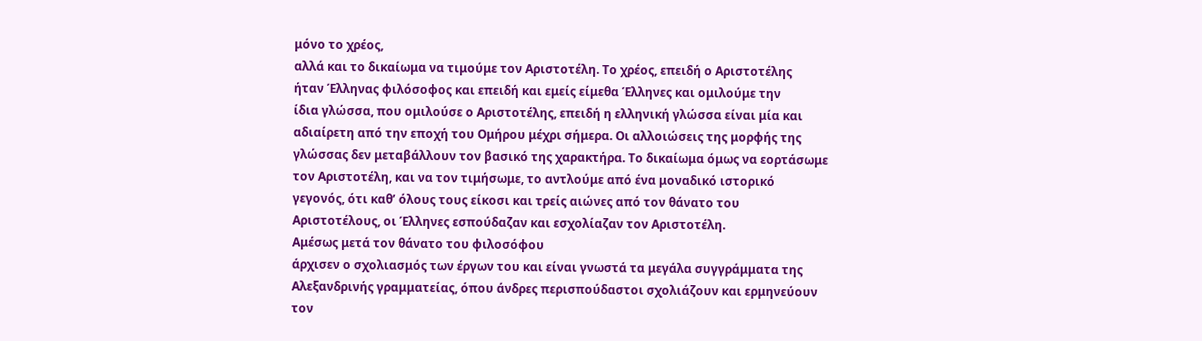μόνο το χρέος,
αλλά και το δικαίωμα να τιμούμε τον Αριστοτέλη. Το χρέος, επειδή ο Αριστοτέλης
ήταν Έλληνας φιλόσοφος και επειδή και εμείς είμεθα Έλληνες και ομιλούμε την
ίδια γλώσσα, που ομιλούσε ο Αριστοτέλης, επειδή η ελληνική γλώσσα είναι μία και
αδιαίρετη από την εποχή του Ομήρου μέχρι σήμερα. Οι αλλοιώσεις της μορφής της
γλώσσας δεν μεταβάλλουν τον βασικό της χαρακτήρα. Το δικαίωμα όμως να εορτάσωμε
τον Αριστοτέλη, και να τον τιμήσωμε, το αντλούμε από ένα μοναδικό ιστορικό
γεγονός, ότι καθ’ όλους τους είκοσι και τρείς αιώνες από τον θάνατο του
Αριστοτέλους, οι Έλληνες εσπούδαζαν και εσχολίαζαν τον Αριστοτέλη.
Αμέσως μετά τον θάνατο του φιλοσόφου
άρχισεν ο σχολιασμός των έργων του και είναι γνωστά τα μεγάλα συγγράμματα της
Αλεξανδρινής γραμματείας, όπου άνδρες περισπούδαστοι σχολιάζουν και ερμηνεύουν
τον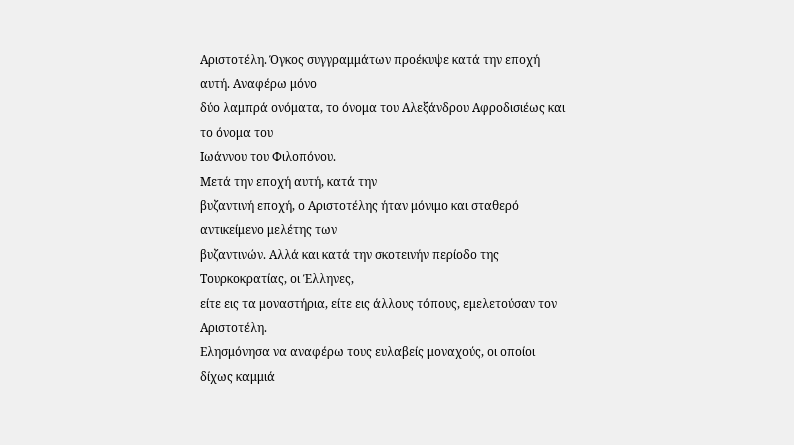Αριστοτέλη. Όγκος συγγραμμάτων προέκυψε κατά την εποχή αυτή. Αναφέρω μόνο
δύο λαμπρά ονόματα, το όνομα του Αλεξάνδρου Αφροδισιέως και το όνομα του
Ιωάννου του Φιλοπόνου.
Μετά την εποχή αυτή, κατά την
βυζαντινή εποχή, ο Αριστοτέλης ήταν μόνιμο και σταθερό αντικείμενο μελέτης των
βυζαντινών. Αλλά και κατά την σκοτεινήν περίοδο της Τουρκοκρατίας, οι Έλληνες,
είτε εις τα μοναστήρια, είτε εις άλλους τόπους, εμελετούσαν τον Αριστοτέλη.
Ελησμόνησα να αναφέρω τους ευλαβείς μοναχούς, οι οποίοι δίχως καμμιά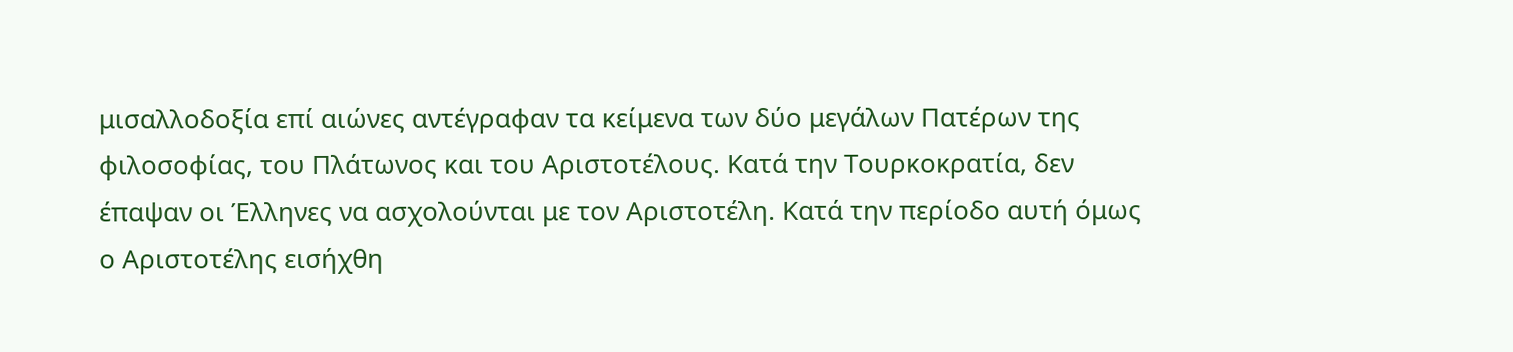μισαλλοδοξία επί αιώνες αντέγραφαν τα κείμενα των δύο μεγάλων Πατέρων της
φιλοσοφίας, του Πλάτωνος και του Αριστοτέλους. Κατά την Τουρκοκρατία, δεν
έπαψαν οι Έλληνες να ασχολούνται με τον Αριστοτέλη. Κατά την περίοδο αυτή όμως
ο Αριστοτέλης εισήχθη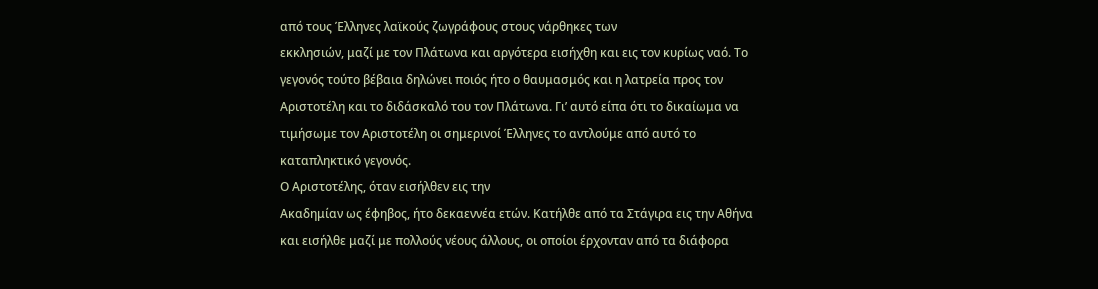από τους Έλληνες λαϊκούς ζωγράφους στους νάρθηκες των
εκκλησιών, μαζί με τον Πλάτωνα και αργότερα εισήχθη και εις τον κυρίως ναό. Το
γεγονός τούτο βέβαια δηλώνει ποιός ήτο ο θαυμασμός και η λατρεία προς τον
Αριστοτέλη και το διδάσκαλό του τον Πλάτωνα. Γι’ αυτό είπα ότι το δικαίωμα να
τιμήσωμε τον Αριστοτέλη οι σημερινοί Έλληνες το αντλούμε από αυτό το
καταπληκτικό γεγονός.
Ο Αριστοτέλης, όταν εισήλθεν εις την
Ακαδημίαν ως έφηβος, ήτο δεκαεννέα ετών. Κατήλθε από τα Στάγιρα εις την Αθήνα
και εισήλθε μαζί με πολλούς νέους άλλους, οι οποίοι έρχονταν από τα διάφορα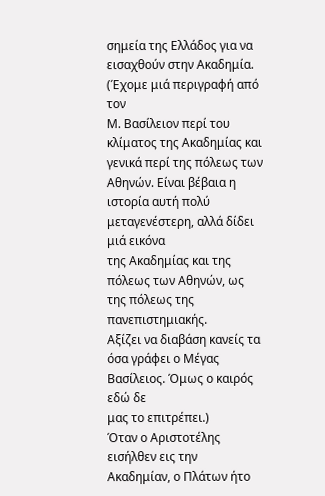σημεία της Ελλάδος για να εισαχθούν στην Ακαδημία. (Έχομε μιά περιγραφή από τον
Μ. Βασίλειον περί του κλίματος της Ακαδημίας και γενικά περί της πόλεως των
Αθηνών. Είναι βέβαια η ιστορία αυτή πολύ μεταγενέστερη, αλλά δίδει μιά εικόνα
της Ακαδημίας και της πόλεως των Αθηνών, ως της πόλεως της πανεπιστημιακής.
Αξίζει να διαβάση κανείς τα όσα γράφει ο Μέγας Βασίλειος. Όμως ο καιρός εδώ δε
μας το επιτρέπει.)
Όταν ο Αριστοτέλης εισήλθεν εις την
Ακαδημίαν, ο Πλάτων ήτο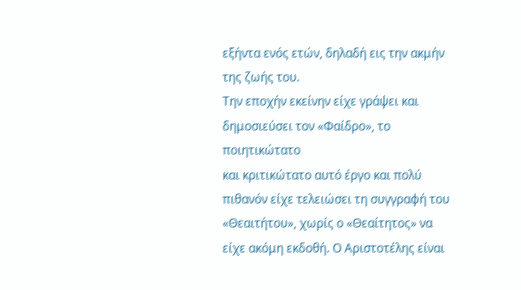εξήντα ενός ετών, δηλαδή εις την ακμήν της ζωής του.
Την εποχήν εκείνην είχε γράψει και δημοσιεύσει τον «Φαίδρο», το ποιητικώτατο
και κριτικώτατο αυτό έργο και πολύ πιθανόν είχε τελειώσει τη συγγραφή του
«Θεαιτήτου», χωρίς ο «Θεαίτητος» να είχε ακόμη εκδοθή. Ο Αριστοτέλης είναι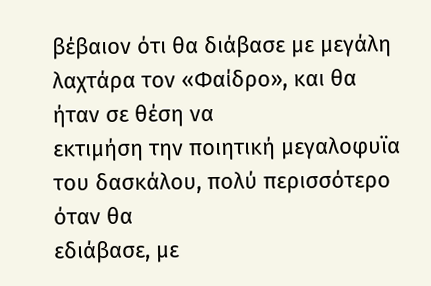βέβαιον ότι θα διάβασε με μεγάλη λαχτάρα τον «Φαίδρο», και θα ήταν σε θέση να
εκτιμήση την ποιητική μεγαλοφυϊα του δασκάλου, πολύ περισσότερο όταν θα
εδιάβασε, με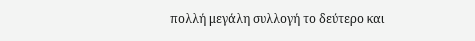πολλή μεγάλη συλλογή το δεύτερο και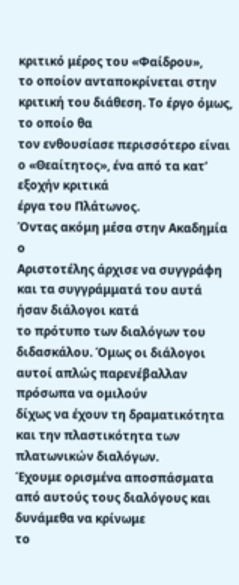κριτικό μέρος του «Φαίδρου»,
το οποίον ανταποκρίνεται στην κριτική του διάθεση. Το έργο όμως, το οποίο θα
τον ενθουσίασε περισσότερο είναι ο «Θεαίτητος», ένα από τα κατ’ εξοχήν κριτικά
έργα του Πλάτωνος.
Όντας ακόμη μέσα στην Ακαδημία ο
Αριστοτέλης άρχισε να συγγράφη και τα συγγράμματά του αυτά ήσαν διάλογοι κατά
το πρότυπο των διαλόγων του διδασκάλου. Όμως οι διάλογοι αυτοί απλώς παρενέβαλλαν πρόσωπα να ομιλούν
δίχως να έχουν τη δραματικότητα και την πλαστικότητα των πλατωνικών διαλόγων.
Έχουμε ορισμένα αποσπάσματα από αυτούς τους διαλόγους και δυνάμεθα να κρίνωμε
το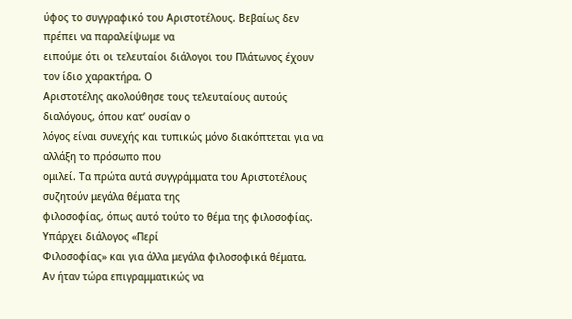ύφος το συγγραφικό του Αριστοτέλους. Βεβαίως δεν πρέπει να παραλείψωμε να
ειπούμε ότι οι τελευταίοι διάλογοι του Πλάτωνος έχουν τον ίδιο χαρακτήρα. Ο
Αριστοτέλης ακολούθησε τους τελευταίους αυτούς διαλόγους, όπου κατ’ ουσίαν ο
λόγος είναι συνεχής και τυπικώς μόνο διακόπτεται για να αλλάξη το πρόσωπο που
ομιλεί. Τα πρώτα αυτά συγγράμματα του Αριστοτέλους συζητούν μεγάλα θέματα της
φιλοσοφίας, όπως αυτό τούτο το θέμα της φιλοσοφίας. Υπάρχει διάλογος «Περί
Φιλοσοφίας» και για άλλα μεγάλα φιλοσοφικά θέματα.
Αν ήταν τώρα επιγραμματικώς να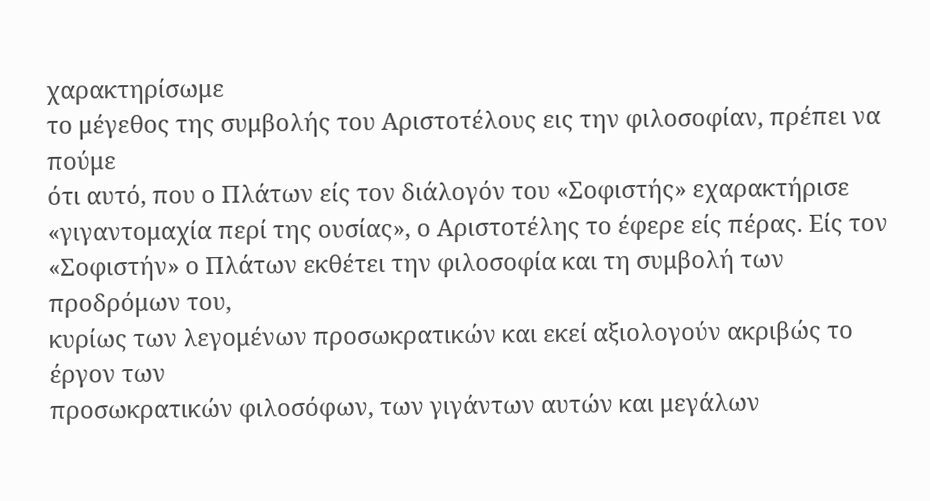χαρακτηρίσωμε
το μέγεθος της συμβολής του Αριστοτέλους εις την φιλοσοφίαν, πρέπει να πούμε
ότι αυτό, που ο Πλάτων είς τον διάλογόν του «Σοφιστής» εχαρακτήρισε
«γιγαντομαχία περί της ουσίας», ο Αριστοτέλης το έφερε είς πέρας. Είς τον
«Σοφιστήν» ο Πλάτων εκθέτει την φιλοσοφία και τη συμβολή των προδρόμων του,
κυρίως των λεγομένων προσωκρατικών και εκεί αξιολογούν ακριβώς το έργον των
προσωκρατικών φιλοσόφων, των γιγάντων αυτών και μεγάλων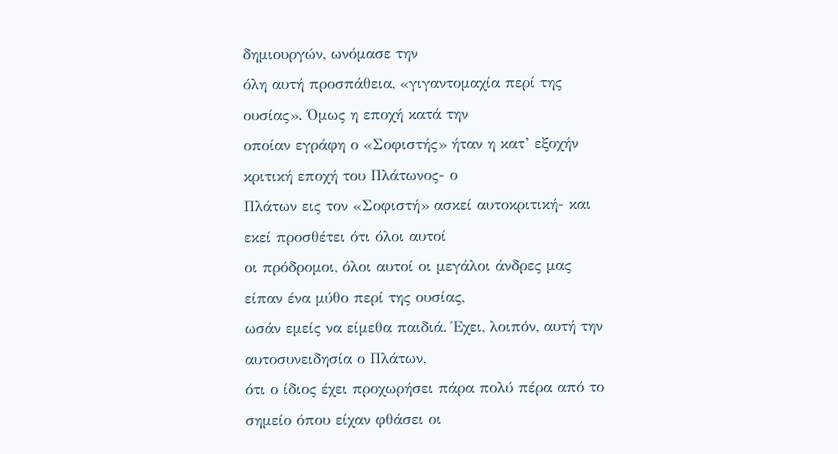δημιουργών, ωνόμασε την
όλη αυτή προσπάθεια, «γιγαντομαχία περί της ουσίας». Όμως η εποχή κατά την
οποίαν εγράφη ο «Σοφιστής» ήταν η κατ’ εξοχήν κριτική εποχή του Πλάτωνος- ο
Πλάτων εις τον «Σοφιστή» ασκεί αυτοκριτική- και εκεί προσθέτει ότι όλοι αυτοί
οι πρόδρομοι, όλοι αυτοί οι μεγάλοι άνδρες μας είπαν ένα μύθο περί της ουσίας,
ωσάν εμείς να είμεθα παιδιά. Έχει, λοιπόν, αυτή την αυτοσυνειδησία ο Πλάτων,
ότι ο ίδιος έχει προχωρήσει πάρα πολύ πέρα από το σημείο όπου είχαν φθάσει οι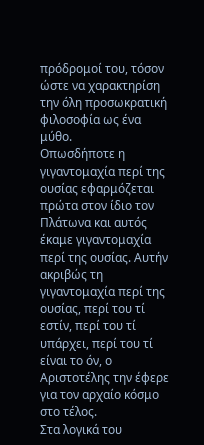πρόδρομοί του, τόσον ώστε να χαρακτηρίση την όλη προσωκρατική φιλοσοφία ως ένα
μύθο.
Οπωσδήποτε η γιγαντομαχία περί της
ουσίας εφαρμόζεται πρώτα στον ίδιο τον Πλάτωνα και αυτός έκαμε γιγαντομαχία
περί της ουσίας. Αυτήν ακριβώς τη γιγαντομαχία περί της ουσίας, περί του τί
εστίν, περί του τί υπάρχει, περί του τί είναι το όν, ο Αριστοτέλης την έφερε
για τον αρχαίο κόσμο στο τέλος.
Στα λογικά του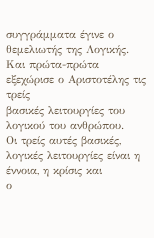συγγράμματα έγινε ο
θεμελιωτής της Λογικής. Και πρώτα-πρώτα εξεχώρισε ο Αριστοτέλης τις τρείς
βασικές λειτουργίες του λογικού του ανθρώπου.
Οι τρείς αυτές βασικές, λογικές λειτουργίες είναι η έννοια, η κρίσις και
ο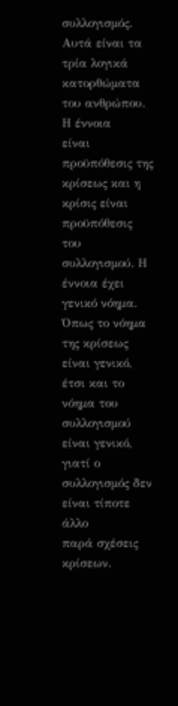συλλογισμός. Αυτά είναι τα τρία λογικά κατορθώματα του ανθρώπου. Η έννοια
είναι προϋπόθεσις της κρίσεως και η κρίσις είναι προϋπόθεσις του συλλογισμού. Η
έννοια έχει γενικό νόημα. Όπως το νόημα της κρίσεως είναι γενικό, έτσι και το
νόημα του συλλογισμού είναι γενικό, γιατί ο συλλογισμός δεν είναι τίποτε άλλο
παρά σχέσεις κρίσεων.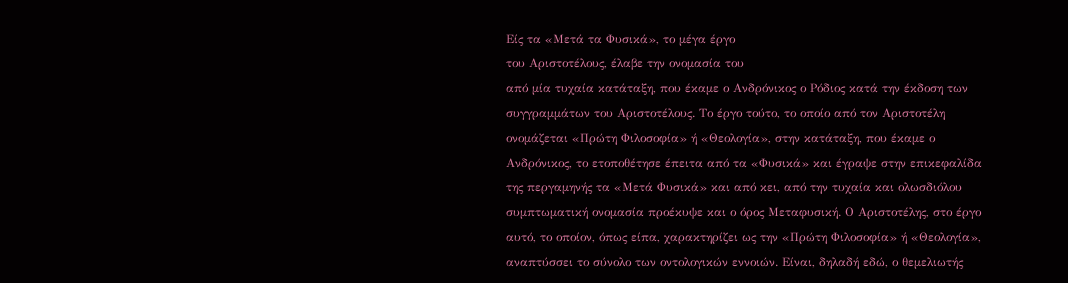Είς τα «Μετά τα Φυσικά», το μέγα έργο
του Αριστοτέλους, έλαβε την ονομασία του
από μία τυχαία κατάταξη, που έκαμε ο Ανδρόνικος ο Ρόδιος κατά την έκδοση των
συγγραμμάτων του Αριστοτέλους. Το έργο τούτο, το οποίο από τον Αριστοτέλη
ονομάζεται «Πρώτη Φιλοσοφία» ή «Θεολογία», στην κατάταξη, που έκαμε ο
Ανδρόνικος, το ετοποθέτησε έπειτα από τα «Φυσικά» και έγραψε στην επικεφαλίδα
της περγαμηνής τα «Μετά Φυσικά» και από κει, από την τυχαία και ολωσδιόλου
συμπτωματική ονομασία προέκυψε και ο όρος Μεταφυσική. Ο Αριστοτέλης, στο έργο
αυτό, το οποίον, όπως είπα, χαρακτηρίζει ως την «Πρώτη Φιλοσοφία» ή «Θεολογία»,
αναπτύσσει το σύνολο των οντολογικών εννοιών. Είναι, δηλαδή εδώ, ο θεμελιωτής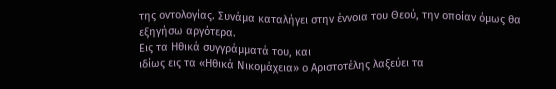της οντολογίας. Συνάμα καταλήγει στην έννοια του Θεού, την οποίαν όμως θα
εξηγήσω αργότερα.
Εις τα Ηθικά συγγράμματά του, και
ιδίως εις τα «Ηθικά Νικομάχεια» ο Αριστοτέλης λαξεύει τα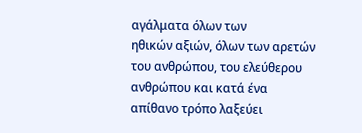αγάλματα όλων των
ηθικών αξιών, όλων των αρετών του ανθρώπου, του ελεύθερου ανθρώπου και κατά ένα
απίθανο τρόπο λαξεύει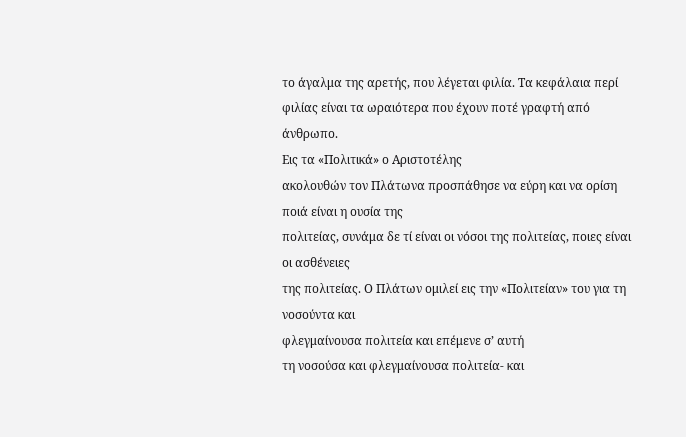το άγαλμα της αρετής, που λέγεται φιλία. Τα κεφάλαια περί
φιλίας είναι τα ωραιότερα που έχουν ποτέ γραφτή από άνθρωπο.
Εις τα «Πολιτικά» ο Αριστοτέλης
ακολουθών τον Πλάτωνα προσπάθησε να εύρη και να ορίση ποιά είναι η ουσία της
πολιτείας, συνάμα δε τί είναι οι νόσοι της πολιτείας, ποιες είναι οι ασθένειες
της πολιτείας. Ο Πλάτων ομιλεί εις την «Πολιτείαν» του για τη νοσούντα και
φλεγμαίνουσα πολιτεία και επέμενε σ’ αυτή
τη νοσούσα και φλεγμαίνουσα πολιτεία- και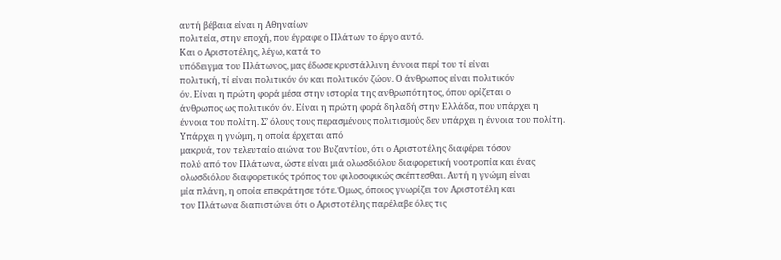αυτή βέβαια είναι η Αθηναίων
πολιτεία, στην εποχή, που έγραφε ο Πλάτων το έργο αυτό.
Και ο Αριστοτέλης, λέγω, κατά το
υπόδειγμα του Πλάτωνος, μας έδωσε κρυστάλλινη έννοια περί του τί είναι
πολιτική, τί είναι πολιτικόν όν και πολιτικόν ζώον. Ο άνθρωπος είναι πολιτικόν
όν. Είναι η πρώτη φορά μέσα στην ιστορία της ανθρωπότητος, όπου ορίζεται ο
άνθρωπος ως πολιτικόν όν. Είναι η πρώτη φορά δηλαδή στην Ελλάδα, που υπάρχει η
έννοια του πολίτη. Σ’ όλους τους περασμένους πολιτισμούς δεν υπάρχει η έννοια του πολίτη.
Υπάρχει η γνώμη, η οποία έρχεται από
μακρυά, τον τελευταίο αιώνα του Βυζαντίου, ότι ο Αριστοτέλης διαφέρει τόσον
πολύ από τον Πλάτωνα, ώστε είναι μιά ολωσδιόλου διαφορετική νοοτροπία και ένας
ολωσδιόλου διαφορετικός τρόπος του φιλοσοφικώς σκέπτεσθαι. Αυτή η γνώμη είναι
μία πλάνη, η οποία επεκράτησε τότε. Όμως, όποιος γνωρίζει τον Αριστοτέλη και
τον Πλάτωνα διαπιστώνει ότι ο Αριστοτέλης παρέλαβε όλες τις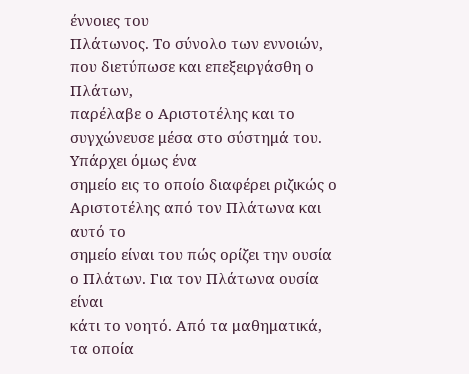έννοιες του
Πλάτωνος. Το σύνολο των εννοιών, που διετύπωσε και επεξειργάσθη ο Πλάτων,
παρέλαβε ο Αριστοτέλης και το συγχώνευσε μέσα στο σύστημά του. Υπάρχει όμως ένα
σημείο εις το οποίο διαφέρει ριζικώς ο Αριστοτέλης από τον Πλάτωνα και αυτό το
σημείο είναι του πώς ορίζει την ουσία ο Πλάτων. Για τον Πλάτωνα ουσία είναι
κάτι το νοητό. Από τα μαθηματικά, τα οποία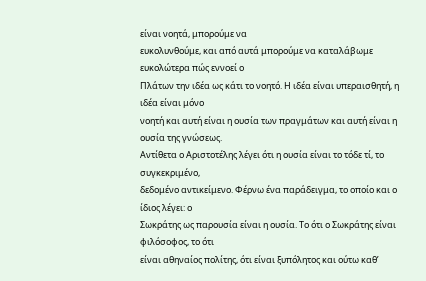είναι νοητά, μπορούμε να
ευκολυνθούμε, και από αυτά μπορούμε να καταλάβωμε ευκολώτερα πώς εννοεί ο
Πλάτων την ιδέα ως κάτι το νοητό. Η ιδέα είναι υπεραισθητή, η ιδέα είναι μόνο
νοητή και αυτή είναι η ουσία των πραγμάτων και αυτή είναι η ουσία της γνώσεως.
Αντίθετα ο Αριστοτέλης λέγει ότι η ουσία είναι το τόδε τί, το συγκεκριμένο,
δεδομένο αντικείμενο. Φέρνω ένα παράδειγμα, το οποίο και ο ίδιος λέγει: ο
Σωκράτης ως παρουσία είναι η ουσία. Το ότι ο Σωκράτης είναι φιλόσοφος, το ότι
είναι αθηναίος πολίτης, ότι είναι ξυπόλητος και ούτω καθ’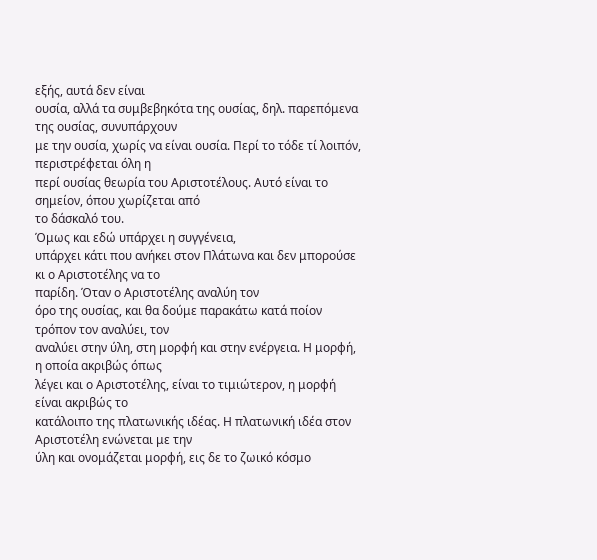εξής, αυτά δεν είναι
ουσία, αλλά τα συμβεβηκότα της ουσίας, δηλ. παρεπόμενα της ουσίας, συνυπάρχουν
με την ουσία, χωρίς να είναι ουσία. Περί το τόδε τί λοιπόν, περιστρέφεται όλη η
περί ουσίας θεωρία του Αριστοτέλους. Αυτό είναι το σημείον, όπου χωρίζεται από
το δάσκαλό του.
Όμως και εδώ υπάρχει η συγγένεια,
υπάρχει κάτι που ανήκει στον Πλάτωνα και δεν μπορούσε κι ο Αριστοτέλης να το
παρίδη. Όταν ο Αριστοτέλης αναλύη τον
όρο της ουσίας, και θα δούμε παρακάτω κατά ποίον τρόπον τον αναλύει, τον
αναλύει στην ύλη, στη μορφή και στην ενέργεια. Η μορφή, η οποία ακριβώς όπως
λέγει και ο Αριστοτέλης, είναι το τιμιώτερον, η μορφή είναι ακριβώς το
κατάλοιπο της πλατωνικής ιδέας. Η πλατωνική ιδέα στον Αριστοτέλη ενώνεται με την
ύλη και ονομάζεται μορφή, εις δε το ζωικό κόσμο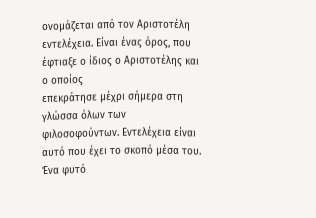ονομάζεται από τον Αριστοτέλη
εντελέχεια. Είναι ένας όρος, που έφτιαξε ο ίδιος ο Αριστοτέλης και ο οποίος
επεκράτησε μέχρι σήμερα στη γλώσσα όλων των φιλοσοφούντων. Εντελέχεια είναι
αυτό που έχει το σκοπό μέσα του. Ένα φυτό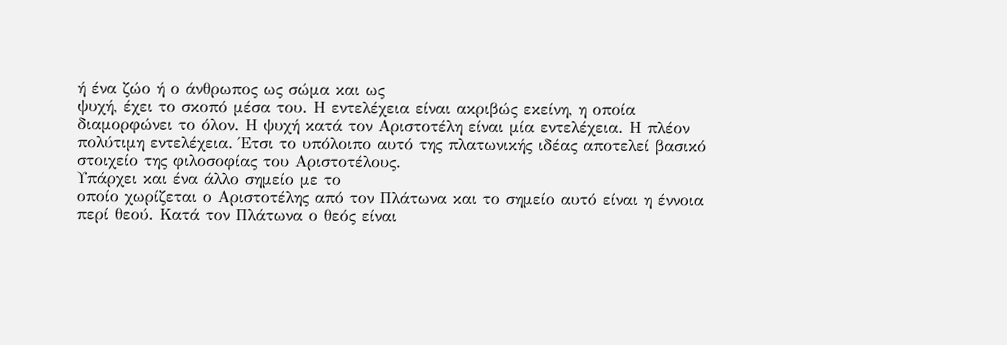ή ένα ζώο ή ο άνθρωπος ως σώμα και ως
ψυχή, έχει το σκοπό μέσα του. Η εντελέχεια είναι ακριβώς εκείνη, η οποία
διαμορφώνει το όλον. Η ψυχή κατά τον Αριστοτέλη είναι μία εντελέχεια. Η πλέον
πολύτιμη εντελέχεια. Έτσι το υπόλοιπο αυτό της πλατωνικής ιδέας αποτελεί βασικό
στοιχείο της φιλοσοφίας του Αριστοτέλους.
Υπάρχει και ένα άλλο σημείο με το
οποίο χωρίζεται ο Αριστοτέλης από τον Πλάτωνα και το σημείο αυτό είναι η έννοια
περί θεού. Κατά τον Πλάτωνα ο θεός είναι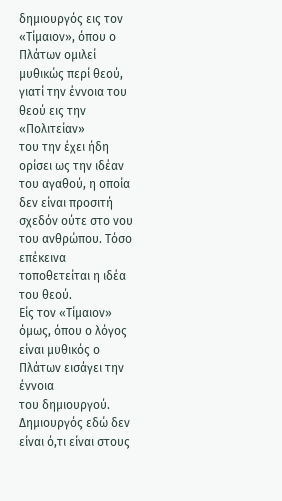δημιουργός εις τον «Τίμαιον», όπου ο
Πλάτων ομιλεί μυθικώς περί θεού, γιατί την έννοια του θεού εις την «Πολιτείαν»
του την έχει ήδη ορίσει ως την ιδέαν του αγαθού, η οποία δεν είναι προσιτή
σχεδόν ούτε στο νου του ανθρώπου. Τόσο επέκεινα τοποθετείται η ιδέα του θεού.
Είς τον «Τίμαιον» όμως, όπου ο λόγος είναι μυθικός ο Πλάτων εισάγει την έννοια
του δημιουργού. Δημιουργός εδώ δεν είναι ό,τι είναι στους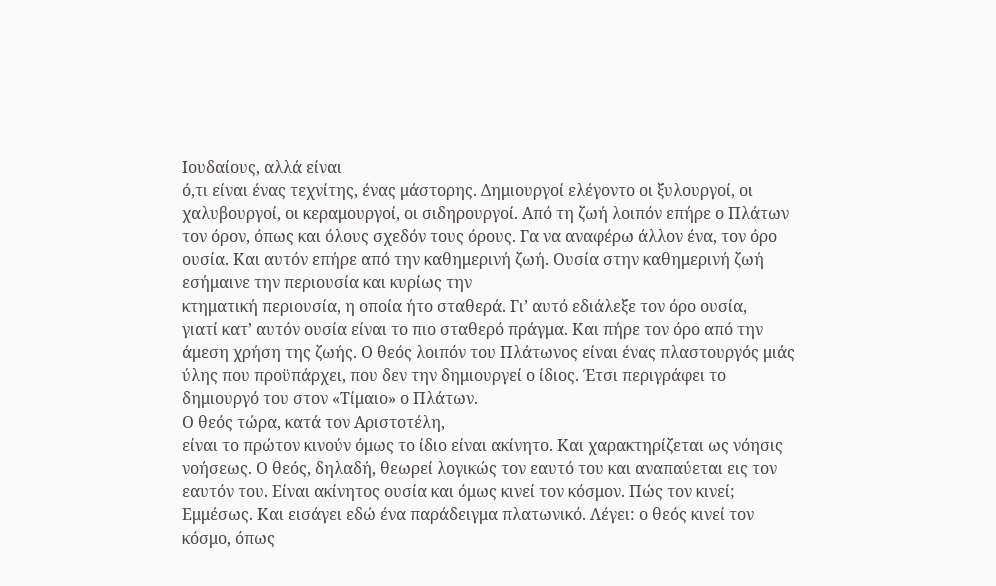Ιουδαίους, αλλά είναι
ό,τι είναι ένας τεχνίτης, ένας μάστορης. Δημιουργοί ελέγοντο οι ξυλουργοί, οι
χαλυβουργοί, οι κεραμουργοί, οι σιδηρουργοί. Από τη ζωή λοιπόν επήρε ο Πλάτων
τον όρον, όπως και όλους σχεδόν τους όρους. Γα να αναφέρω άλλον ένα, τον όρο
ουσία. Και αυτόν επήρε από την καθημερινή ζωή. Ουσία στην καθημερινή ζωή
εσήμαινε την περιουσία και κυρίως την
κτηματική περιουσία, η οποία ήτο σταθερά. Γι’ αυτό εδιάλεξε τον όρο ουσία,
γιατί κατ’ αυτόν ουσία είναι το πιο σταθερό πράγμα. Και πήρε τον όρο από την
άμεση χρήση της ζωής. Ο θεός λοιπόν του Πλάτωνος είναι ένας πλαστουργός μιάς
ύλης που προϋπάρχει, που δεν την δημιουργεί ο ίδιος. Έτσι περιγράφει το
δημιουργό του στον «Τίμαιο» ο Πλάτων.
Ο θεός τώρα, κατά τον Αριστοτέλη,
είναι το πρώτον κινούν όμως το ίδιο είναι ακίνητο. Και χαρακτηρίζεται ως νόησις
νοήσεως. Ο θεός, δηλαδή, θεωρεί λογικώς τον εαυτό του και αναπαύεται εις τον
εαυτόν του. Είναι ακίνητος ουσία και όμως κινεί τον κόσμον. Πώς τον κινεί;
Εμμέσως. Και εισάγει εδώ ένα παράδειγμα πλατωνικό. Λέγει: ο θεός κινεί τον
κόσμο, όπως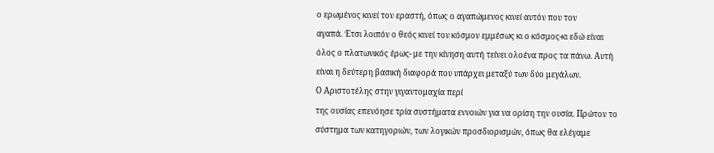ο ερωμένος κινεί τον εραστή, όπως ο αγαπώμενος κινεί αυτόν που τον
αγαπά. Έτσι λοιπόν ο θεός κινεί τον κόσμον εμμέσως κι ο κόσμος-κι εδώ είναι
όλος ο πλατωνικός έρως- με την κίνηση αυτή τείνει ολοένα προς τα πάνω. Αυτή
είναι η δεύτερη βασική διαφορά που υπάρχει μεταξύ των δύο μεγάλων.
Ο Αριστοτέλης στην γιγαντομαχία περί
της ουσίας επενόησε τρία συστήματα εννοιών για να ορίση την ουσία. Πρώτον το
σύστημα των κατηγοριών, των λογικών προσδιορισμών, όπως θα ελέγαμε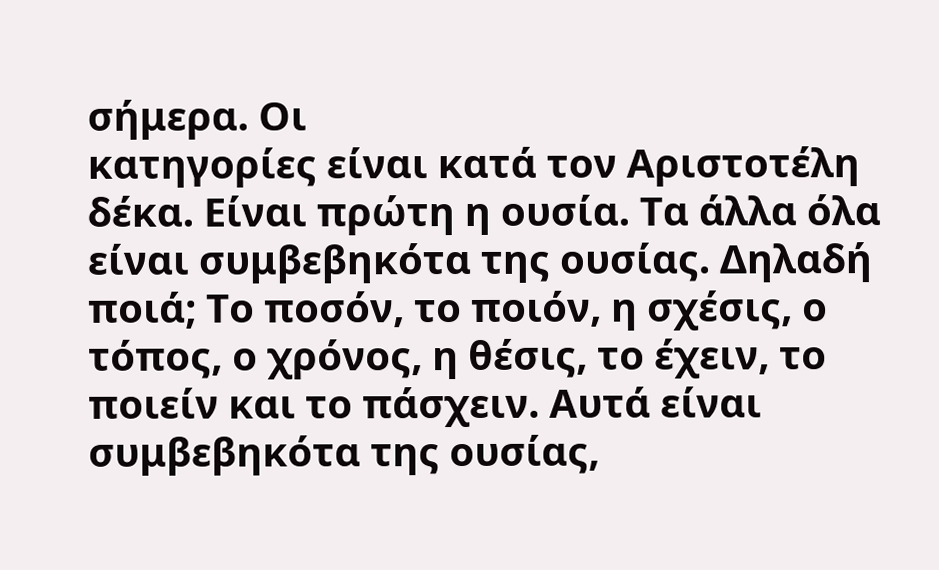σήμερα. Οι
κατηγορίες είναι κατά τον Αριστοτέλη δέκα. Είναι πρώτη η ουσία. Τα άλλα όλα
είναι συμβεβηκότα της ουσίας. Δηλαδή ποιά; Το ποσόν, το ποιόν, η σχέσις, ο
τόπος, ο χρόνος, η θέσις, το έχειν, το ποιείν και το πάσχειν. Αυτά είναι
συμβεβηκότα της ουσίας,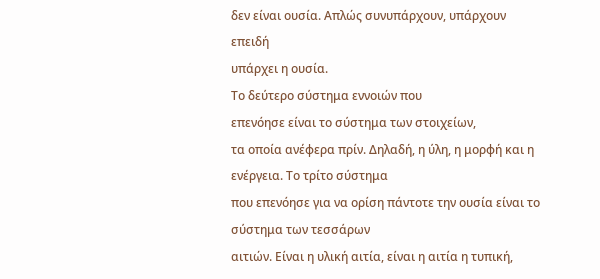δεν είναι ουσία. Απλώς συνυπάρχουν, υπάρχουν επειδή
υπάρχει η ουσία.
Το δεύτερο σύστημα εννοιών που
επενόησε είναι το σύστημα των στοιχείων,
τα οποία ανέφερα πρίν. Δηλαδή, η ύλη, η μορφή και η ενέργεια. Το τρίτο σύστημα
που επενόησε για να ορίση πάντοτε την ουσία είναι το σύστημα των τεσσάρων
αιτιών. Είναι η υλική αιτία, είναι η αιτία η τυπική,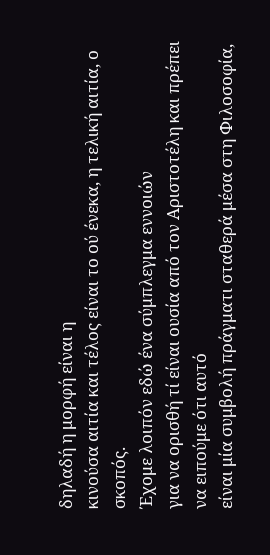δηλαδή η μορφή είναι η
κινούσα αιτία και τέλος είναι το ού ένεκα, η τελική αιτία, ο σκοπός.
Έχομε λοιπόν εδώ ένα σύμπλεγμα εννοιών
για να ορισθή τί είναι ουσία από τον Αριστοτέλη και πρέπει να ειπούμε ότι αυτό
είναι μία συμβολή πράγματι σταθερά μέσα στη Φιλοσοφία,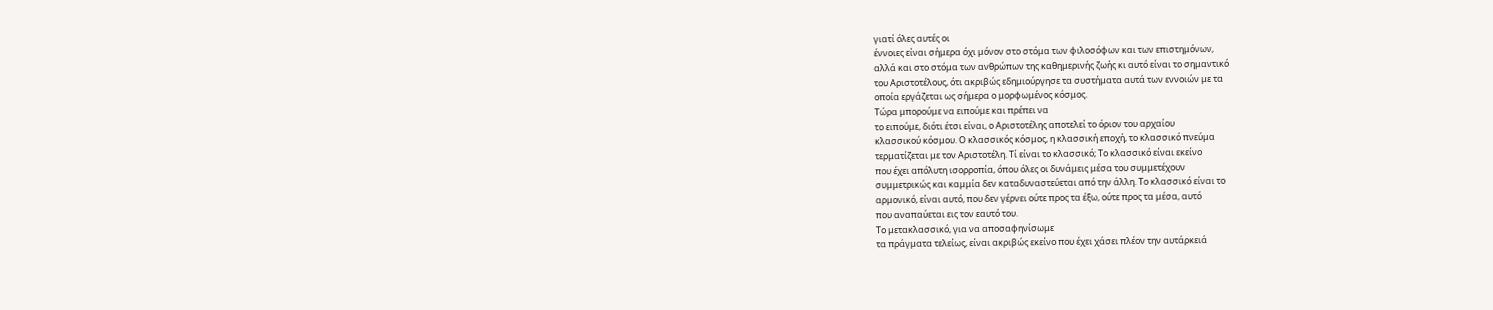γιατί όλες αυτές οι
έννοιες είναι σήμερα όχι μόνον στο στόμα των φιλοσόφων και των επιστημόνων,
αλλά και στο στόμα των ανθρώπων της καθημερινής ζωής κι αυτό είναι το σημαντικό
του Αριστοτέλους, ότι ακριβώς εδημιούργησε τα συστήματα αυτά των εννοιών με τα
οποία εργάζεται ως σήμερα ο μορφωμένος κόσμος.
Τώρα μπορούμε να ειπούμε και πρέπει να
το ειπούμε, διότι έτσι είναι, ο Αριστοτέλης αποτελεί το όριον του αρχαίου
κλασσικού κόσμου. Ο κλασσικός κόσμος, η κλασσική εποχή, το κλασσικό πνεύμα
τερματίζεται με τον Αριστοτέλη. Τί είναι το κλασσικό; Το κλασσικό είναι εκείνο
που έχει απόλυτη ισορροπία, όπου όλες οι δυνάμεις μέσα του συμμετέχουν
συμμετρικώς και καμμία δεν καταδυναστεύεται από την άλλη. Το κλασσικό είναι το
αρμονικό, είναι αυτό, που δεν γέρνει ούτε προς τα έξω, ούτε προς τα μέσα, αυτό
που αναπαύεται εις τον εαυτό του.
Το μετακλασσικό, για να αποσαφηνίσωμε
τα πράγματα τελείως, είναι ακριβώς εκείνο που έχει χάσει πλέον την αυτάρκειά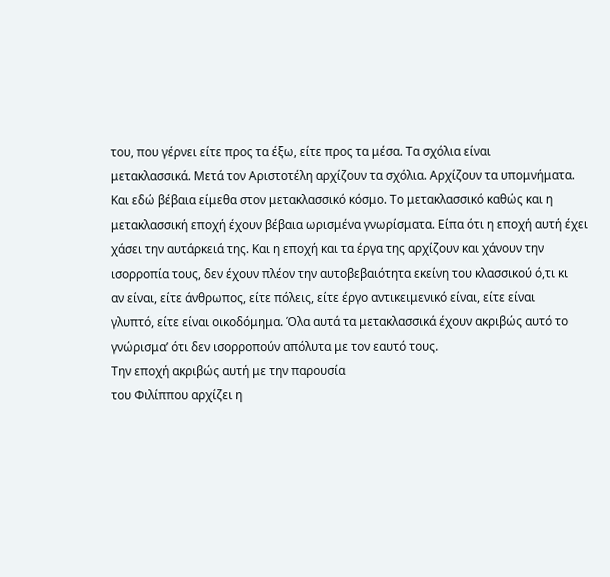του, που γέρνει είτε προς τα έξω, είτε προς τα μέσα. Τα σχόλια είναι
μετακλασσικά. Μετά τον Αριστοτέλη αρχίζουν τα σχόλια. Αρχίζουν τα υπομνήματα.
Και εδώ βέβαια είμεθα στον μετακλασσικό κόσμο. Το μετακλασσικό καθώς και η
μετακλασσική εποχή έχουν βέβαια ωρισμένα γνωρίσματα. Είπα ότι η εποχή αυτή έχει
χάσει την αυτάρκειά της. Και η εποχή και τα έργα της αρχίζουν και χάνουν την
ισορροπία τους, δεν έχουν πλέον την αυτοβεβαιότητα εκείνη του κλασσικού ό,τι κι
αν είναι, είτε άνθρωπος, είτε πόλεις, είτε έργο αντικειμενικό είναι, είτε είναι
γλυπτό, είτε είναι οικοδόμημα. Όλα αυτά τα μετακλασσικά έχουν ακριβώς αυτό το
γνώρισμα’ ότι δεν ισορροπούν απόλυτα με τον εαυτό τους.
Την εποχή ακριβώς αυτή με την παρουσία
του Φιλίππου αρχίζει η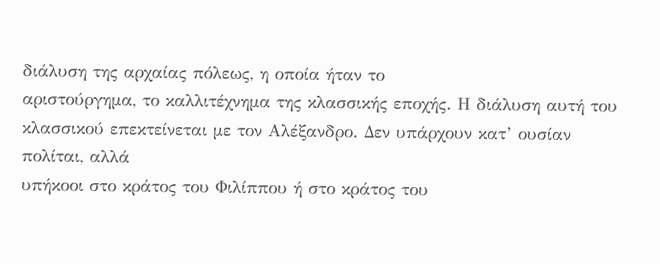διάλυση της αρχαίας πόλεως, η οποία ήταν το
αριστούργημα, το καλλιτέχνημα της κλασσικής εποχής. Η διάλυση αυτή του
κλασσικού επεκτείνεται με τον Αλέξανδρο. Δεν υπάρχουν κατ’ ουσίαν πολίται, αλλά
υπήκοοι στο κράτος του Φιλίππου ή στο κράτος του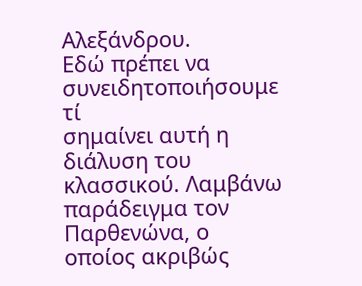Αλεξάνδρου.
Εδώ πρέπει να συνειδητοποιήσουμε τί
σημαίνει αυτή η διάλυση του κλασσικού. Λαμβάνω παράδειγμα τον Παρθενώνα, ο
οποίος ακριβώς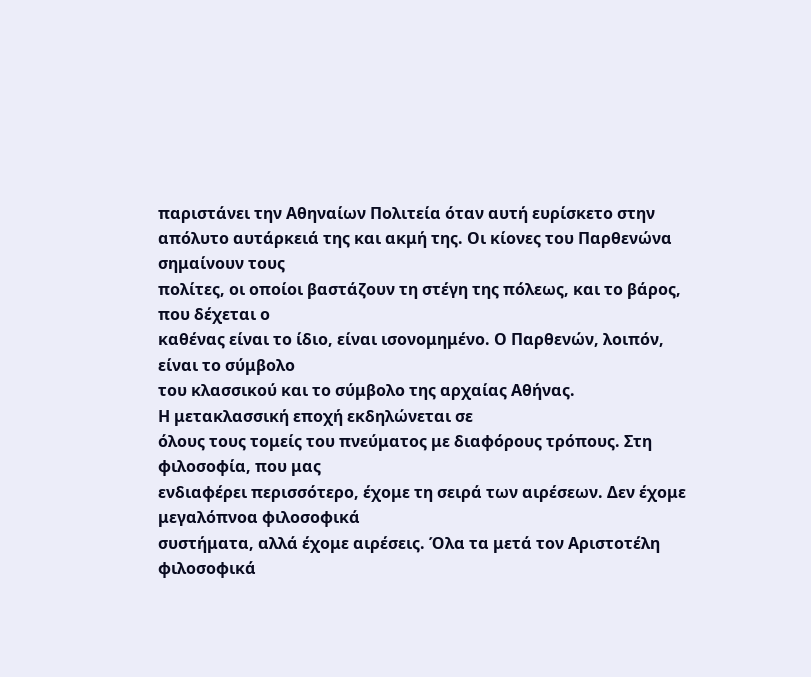παριστάνει την Αθηναίων Πολιτεία όταν αυτή ευρίσκετο στην
απόλυτο αυτάρκειά της και ακμή της. Οι κίονες του Παρθενώνα σημαίνουν τους
πολίτες, οι οποίοι βαστάζουν τη στέγη της πόλεως, και το βάρος, που δέχεται ο
καθένας είναι το ίδιο, είναι ισονομημένο. Ο Παρθενών, λοιπόν, είναι το σύμβολο
του κλασσικού και το σύμβολο της αρχαίας Αθήνας.
Η μετακλασσική εποχή εκδηλώνεται σε
όλους τους τομείς του πνεύματος με διαφόρους τρόπους. Στη φιλοσοφία, που μας
ενδιαφέρει περισσότερο, έχομε τη σειρά των αιρέσεων. Δεν έχομε μεγαλόπνοα φιλοσοφικά
συστήματα, αλλά έχομε αιρέσεις. Όλα τα μετά τον Αριστοτέλη φιλοσοφικά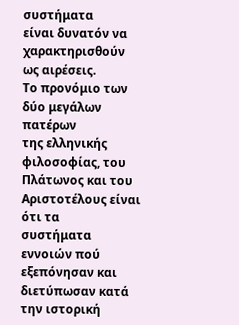συστήματα
είναι δυνατόν να χαρακτηρισθούν ως αιρέσεις.
Το προνόμιο των δύο μεγάλων πατέρων
της ελληνικής φιλοσοφίας, του Πλάτωνος και του Αριστοτέλους είναι ότι τα
συστήματα εννοιών πού εξεπόνησαν και διετύπωσαν κατά την ιστορική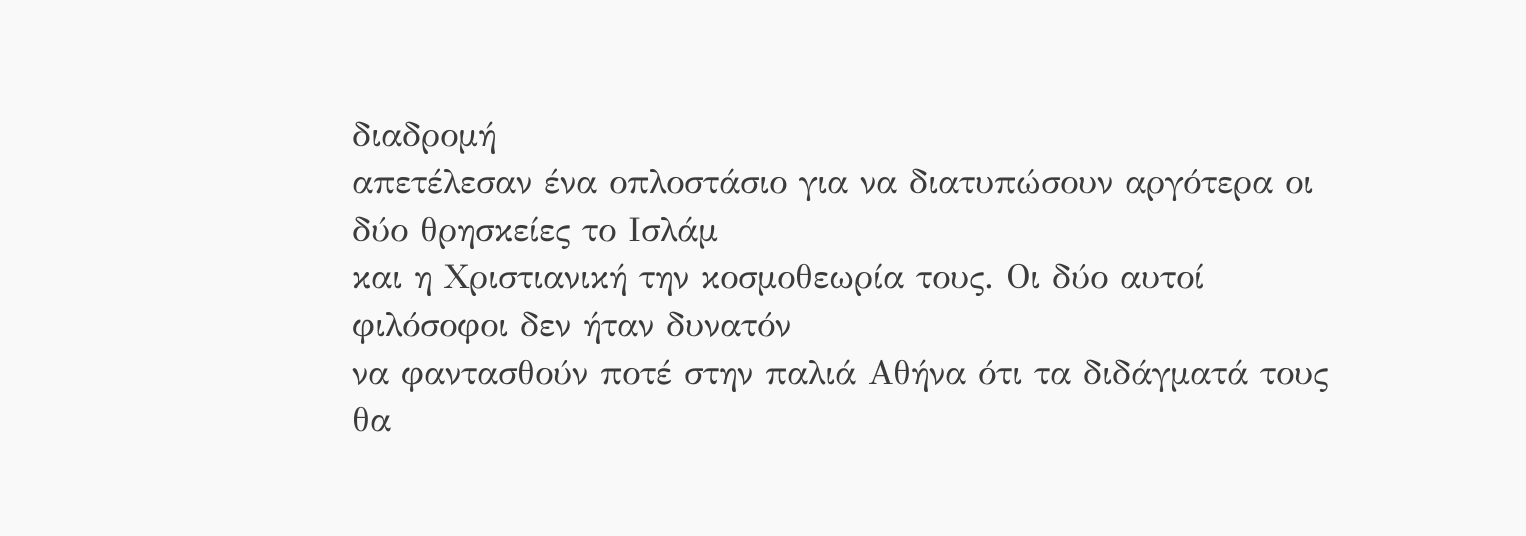διαδρομή
απετέλεσαν ένα οπλοστάσιο για να διατυπώσουν αργότερα οι δύο θρησκείες το Ισλάμ
και η Χριστιανική την κοσμοθεωρία τους. Οι δύο αυτοί φιλόσοφοι δεν ήταν δυνατόν
να φαντασθούν ποτέ στην παλιά Αθήνα ότι τα διδάγματά τους θα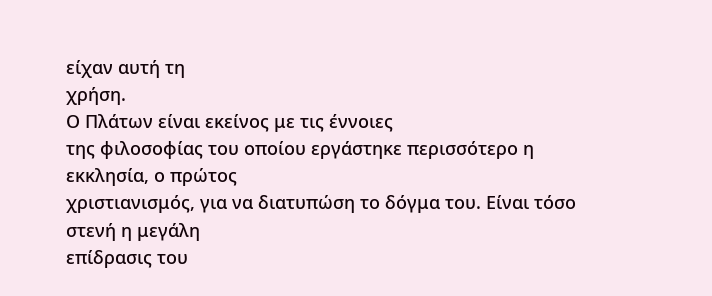είχαν αυτή τη
χρήση.
Ο Πλάτων είναι εκείνος με τις έννοιες
της φιλοσοφίας του οποίου εργάστηκε περισσότερο η εκκλησία, ο πρώτος
χριστιανισμός, για να διατυπώση το δόγμα του. Είναι τόσο στενή η μεγάλη
επίδρασις του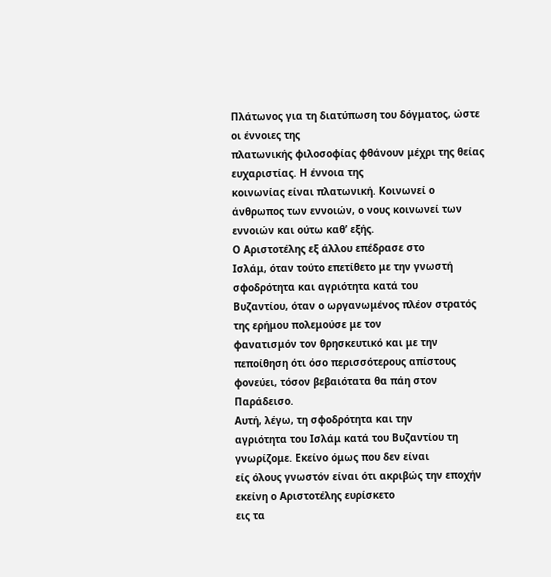Πλάτωνος για τη διατύπωση του δόγματος, ώστε οι έννοιες της
πλατωνικής φιλοσοφίας φθάνουν μέχρι της θείας ευχαριστίας. Η έννοια της
κοινωνίας είναι πλατωνική. Κοινωνεί ο άνθρωπος των εννοιών, ο νους κοινωνεί των
εννοιών και ούτω καθ’ εξής.
Ο Αριστοτέλης εξ άλλου επέδρασε στο
Ισλάμ, όταν τούτο επετίθετο με την γνωστή σφοδρότητα και αγριότητα κατά του
Βυζαντίου, όταν ο ωργανωμένος πλέον στρατός της ερήμου πολεμούσε με τον
φανατισμόν τον θρησκευτικό και με την πεποίθηση ότι όσο περισσότερους απίστους
φονεύει, τόσον βεβαιότατα θα πάη στον Παράδεισο.
Αυτή, λέγω, τη σφοδρότητα και την
αγριότητα του Ισλάμ κατά του Βυζαντίου τη γνωρίζομε. Εκείνο όμως που δεν είναι
είς όλους γνωστόν είναι ότι ακριβώς την εποχήν εκείνη ο Αριστοτέλης ευρίσκετο
εις τα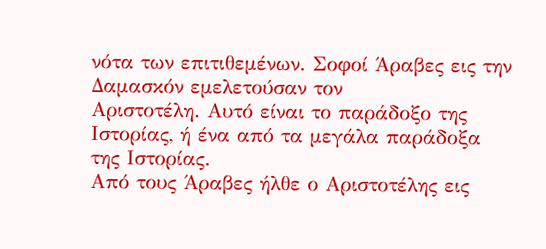νότα των επιτιθεμένων. Σοφοί Άραβες εις την Δαμασκόν εμελετούσαν τον
Αριστοτέλη. Αυτό είναι το παράδοξο της Ιστορίας, ή ένα από τα μεγάλα παράδοξα
της Ιστορίας.
Από τους Άραβες ήλθε ο Αριστοτέλης εις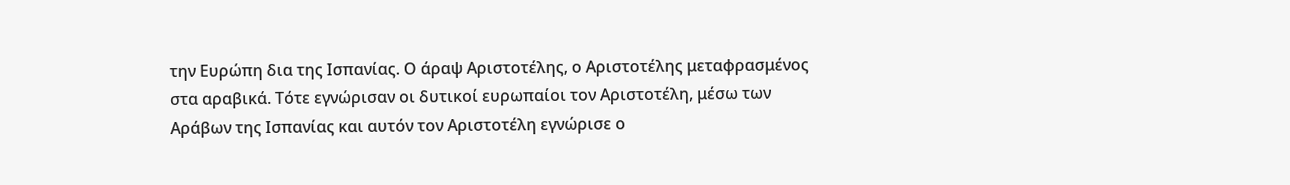την Ευρώπη δια της Ισπανίας. Ο άραψ Αριστοτέλης, ο Αριστοτέλης μεταφρασμένος
στα αραβικά. Τότε εγνώρισαν οι δυτικοί ευρωπαίοι τον Αριστοτέλη, μέσω των
Αράβων της Ισπανίας και αυτόν τον Αριστοτέλη εγνώρισε ο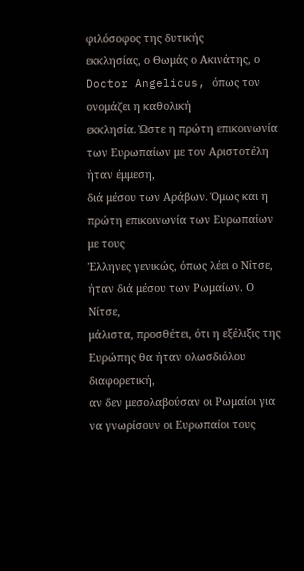φιλόσοφος της δυτικής
εκκλησίας, ο Θωμάς ο Ακινάτης, ο Doctor Angelicus, όπως τον ονομάζει η καθολική
εκκλησία. Ώστε η πρώτη επικοινωνία των Ευρωπαίων με τον Αριστοτέλη ήταν έμμεση,
διά μέσου των Αράβων. Όμως και η πρώτη επικοινωνία των Ευρωπαίων με τους
Έλληνες γενικώς, όπως λέει ο Νίτσε, ήταν διά μέσου των Ρωμαίων. Ο Νίτσε,
μάλιστα, προσθέτει, ότι η εξέλιξις της Ευρώπης θα ήταν ολωσδιόλου διαφορετική,
αν δεν μεσολαβούσαν οι Ρωμαίοι για να γνωρίσουν οι Ευρωπαίοι τους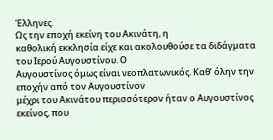Έλληνες.
Ως την εποχή εκείνη του Ακινάτη, η
καθολική εκκλησία είχε και ακολουθούσε τα διδάγματα του Ιερού Αυγουστίνου. Ο
Αυγουστίνος όμως είναι νεοπλατωνικός. Καθ’ όλην την εποχήν από τον Αυγουστίνον
μέχρι του Ακινάτου περισσότερον ήταν ο Αυγουστίνος εκείνος, που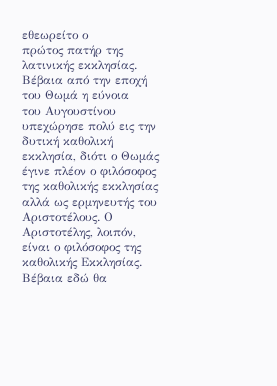εθεωρείτο ο
πρώτος πατήρ της λατινικής εκκλησίας. Βέβαια από την εποχή του Θωμά η εύνοια
του Αυγουστίνου υπεχώρησε πολύ εις την δυτική καθολική εκκλησία, διότι ο Θωμάς
έγινε πλέον ο φιλόσοφος της καθολικής εκκλησίας αλλά ως ερμηνευτής του
Αριστοτέλους. Ο Αριστοτέλης, λοιπόν, είναι ο φιλόσοφος της καθολικής Εκκλησίας.
Βέβαια εδώ θα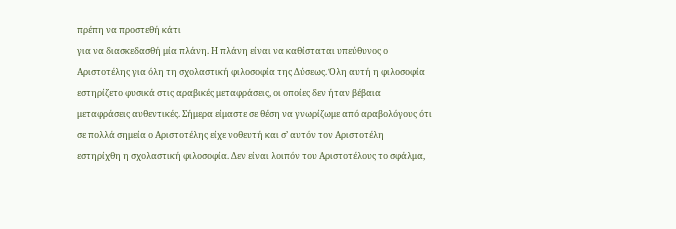πρέπη να προστεθή κάτι
για να διασκεδασθή μία πλάνη. Η πλάνη είναι να καθίσταται υπεύθυνος ο
Αριστοτέλης για όλη τη σχολαστική φιλοσοφία της Δύσεως. Όλη αυτή η φιλοσοφία
εστηρίζετο φυσικά στις αραβικές μεταφράσεις, οι οποίες δεν ήταν βέβαια
μεταφράσεις αυθεντικές. Σήμερα είμαστε σε θέση να γνωρίζωμε από αραβολόγους ότι
σε πολλά σημεία ο Αριστοτέλης είχε νοθευτή και σ’ αυτόν τον Αριστοτέλη
εστηρίχθη η σχολαστική φιλοσοφία. Δεν είναι λοιπόν του Αριστοτέλους το σφάλμα,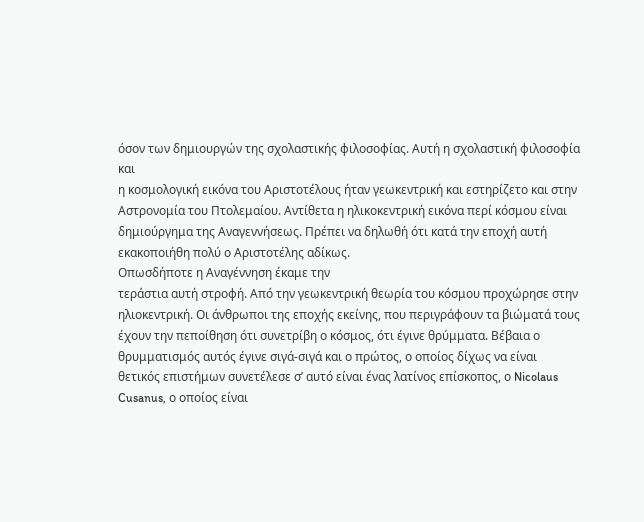όσον των δημιουργών της σχολαστικής φιλοσοφίας. Αυτή η σχολαστική φιλοσοφία και
η κοσμολογική εικόνα του Αριστοτέλους ήταν γεωκεντρική και εστηρίζετο και στην
Αστρονομία του Πτολεμαίου. Αντίθετα η ηλικοκεντρική εικόνα περί κόσμου είναι
δημιούργημα της Αναγεννήσεως. Πρέπει να δηλωθή ότι κατά την εποχή αυτή
εκακοποιήθη πολύ ο Αριστοτέλης αδίκως.
Οπωσδήποτε η Αναγέννηση έκαμε την
τεράστια αυτή στροφή. Από την γεωκεντρική θεωρία του κόσμου προχώρησε στην
ηλιοκεντρική. Οι άνθρωποι της εποχής εκείνης, που περιγράφουν τα βιώματά τους
έχουν την πεποίθηση ότι συνετρίβη ο κόσμος, ότι έγινε θρύμματα. Βέβαια ο
θρυμματισμός αυτός έγινε σιγά-σιγά και ο πρώτος, ο οποίος δίχως να είναι
θετικός επιστήμων συνετέλεσε σ’ αυτό είναι ένας λατίνος επίσκοπος, ο Nicolaus
Cusanus, ο οποίος είναι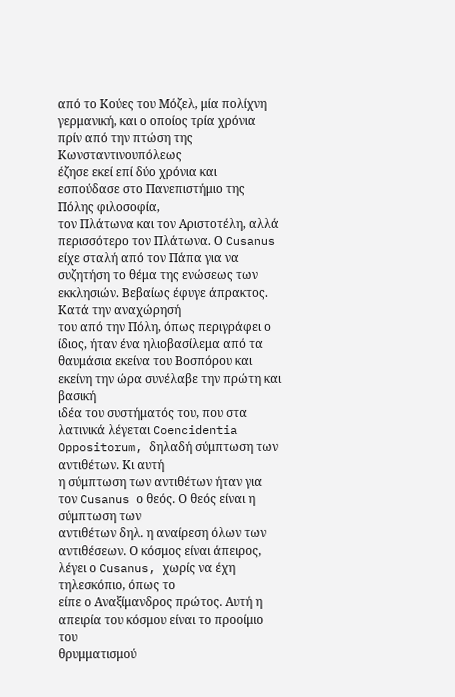από το Κούες του Μόζελ, μία πολίχνη
γερμανική, και ο οποίος τρία χρόνια πρίν από την πτώση της Κωνσταντινουπόλεως
έζησε εκεί επί δύο χρόνια και εσπούδασε στο Πανεπιστήμιο της Πόλης φιλοσοφία,
τον Πλάτωνα και τον Αριστοτέλη, αλλά περισσότερο τον Πλάτωνα. Ο Cusanus είχε σταλή από τον Πάπα για να
συζητήση το θέμα της ενώσεως των εκκλησιών. Βεβαίως έφυγε άπρακτος. Κατά την αναχώρησή
του από την Πόλη, όπως περιγράφει ο ίδιος, ήταν ένα ηλιοβασίλεμα από τα
θαυμάσια εκείνα του Βοσπόρου και εκείνη την ώρα συνέλαβε την πρώτη και βασική
ιδέα του συστήματός του, που στα λατινικά λέγεται Coencidentia Oppositorum, δηλαδή σύμπτωση των αντιθέτων. Κι αυτή
η σύμπτωση των αντιθέτων ήταν για τον Cusanus ο θεός. Ο θεός είναι η σύμπτωση των
αντιθέτων δηλ. η αναίρεση όλων των αντιθέσεων. Ο κόσμος είναι άπειρος, λέγει ο Cusanus, χωρίς να έχη τηλεσκόπιο, όπως το
είπε ο Αναξίμανδρος πρώτος. Αυτή η απειρία του κόσμου είναι το προοίμιο του
θρυμματισμού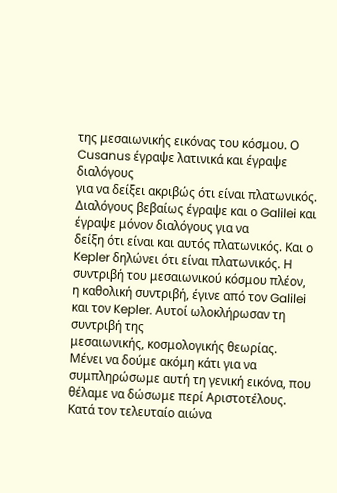της μεσαιωνικής εικόνας του κόσμου. Ο Cusanus έγραψε λατινικά και έγραψε διαλόγους
για να δείξει ακριβώς ότι είναι πλατωνικός. Διαλόγους βεβαίως έγραψε και ο Galilei και έγραψε μόνον διαλόγους για να
δείξη ότι είναι και αυτός πλατωνικός. Και ο Kepler δηλώνει ότι είναι πλατωνικός. Η
συντριβή του μεσαιωνικού κόσμου πλέον, η καθολική συντριβή, έγινε από τον Galilei και τον Kepler. Αυτοί ωλοκλήρωσαν τη συντριβή της
μεσαιωνικής, κοσμολογικής θεωρίας.
Μένει να δούμε ακόμη κάτι για να
συμπληρώσωμε αυτή τη γενική εικόνα, που θέλαμε να δώσωμε περί Αριστοτέλους.
Κατά τον τελευταίο αιώνα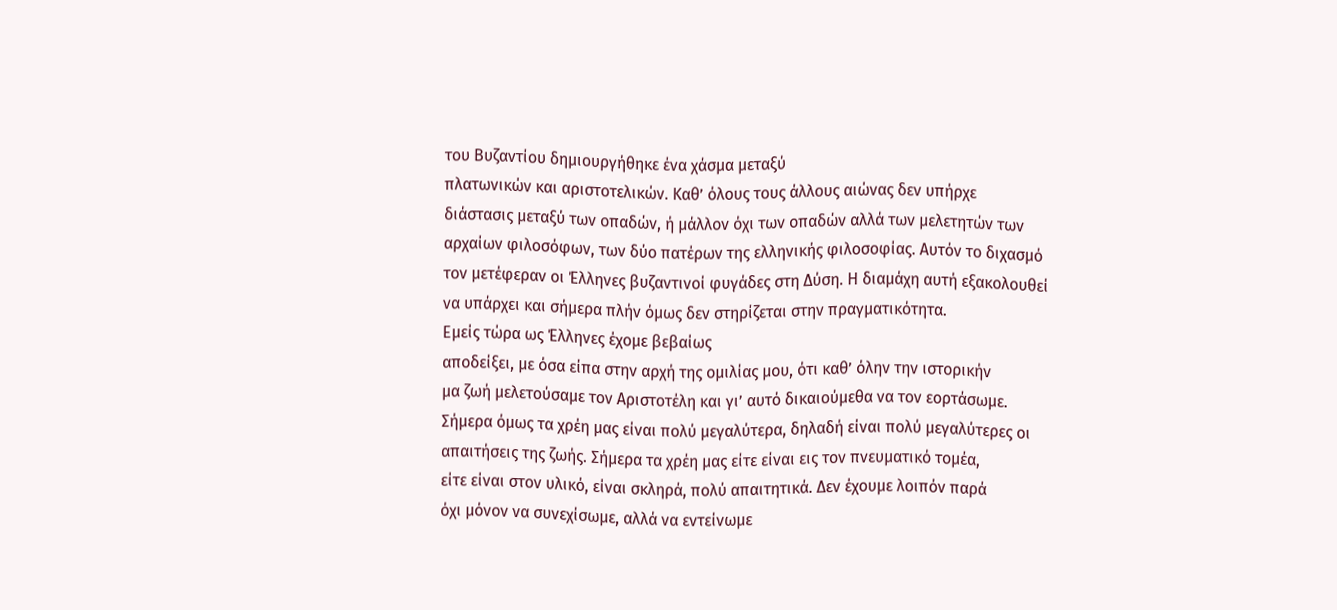του Βυζαντίου δημιουργήθηκε ένα χάσμα μεταξύ
πλατωνικών και αριστοτελικών. Καθ’ όλους τους άλλους αιώνας δεν υπήρχε
διάστασις μεταξύ των οπαδών, ή μάλλον όχι των οπαδών αλλά των μελετητών των
αρχαίων φιλοσόφων, των δύο πατέρων της ελληνικής φιλοσοφίας. Αυτόν το διχασμό
τον μετέφεραν οι Έλληνες βυζαντινοί φυγάδες στη Δύση. Η διαμάχη αυτή εξακολουθεί
να υπάρχει και σήμερα πλήν όμως δεν στηρίζεται στην πραγματικότητα.
Εμείς τώρα ως Έλληνες έχομε βεβαίως
αποδείξει, με όσα είπα στην αρχή της ομιλίας μου, ότι καθ’ όλην την ιστορικήν
μα ζωή μελετούσαμε τον Αριστοτέλη και γι’ αυτό δικαιούμεθα να τον εορτάσωμε.
Σήμερα όμως τα χρέη μας είναι πολύ μεγαλύτερα, δηλαδή είναι πολύ μεγαλύτερες οι
απαιτήσεις της ζωής. Σήμερα τα χρέη μας είτε είναι εις τον πνευματικό τομέα,
είτε είναι στον υλικό, είναι σκληρά, πολύ απαιτητικά. Δεν έχουμε λοιπόν παρά
όχι μόνον να συνεχίσωμε, αλλά να εντείνωμε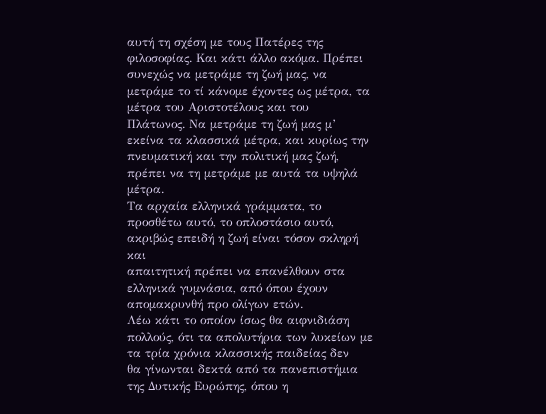αυτή τη σχέση με τους Πατέρες της
φιλοσοφίας. Και κάτι άλλο ακόμα. Πρέπει συνεχώς να μετράμε τη ζωή μας, να
μετράμε το τί κάνομε έχοντες ως μέτρα, τα μέτρα του Αριστοτέλους και του
Πλάτωνος. Να μετράμε τη ζωή μας μ’ εκείνα τα κλασσικά μέτρα, και κυρίως την
πνευματική και την πολιτική μας ζωή, πρέπει να τη μετράμε με αυτά τα υψηλά
μέτρα.
Τα αρχαία ελληνικά γράμματα, το
προσθέτω αυτό, το οπλοστάσιο αυτό, ακριβώς επειδή η ζωή είναι τόσον σκληρή και
απαιτητική πρέπει να επανέλθουν στα ελληνικά γυμνάσια, από όπου έχουν
απομακρυνθή προ ολίγων ετών.
Λέω κάτι το οποίον ίσως θα αιφνιδιάση
πολλούς, ότι τα απολυτήρια των λυκείων με τα τρία χρόνια κλασσικής παιδείας δεν
θα γίνωνται δεκτά από τα πανεπιστήμια της Δυτικής Ευρώπης, όπου η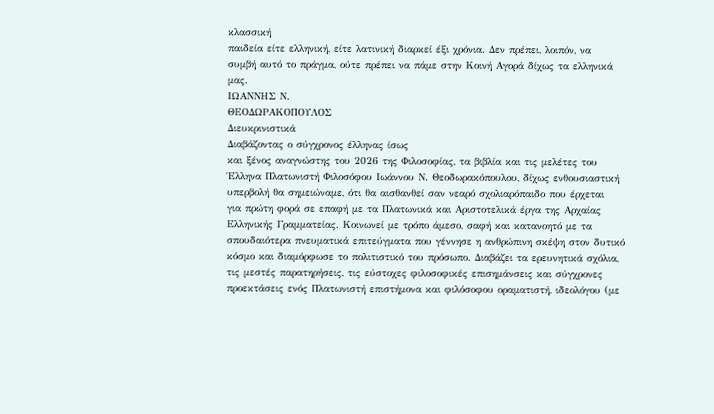κλασσική
παιδεία είτε ελληνική, είτε λατινική διαρκεί έξι χρόνια. Δεν πρέπει, λοιπόν, να
συμβή αυτό το πράγμα, ούτε πρέπει να πάμε στην Κοινή Αγορά δίχως τα ελληνικά
μας.
ΙΩΑΝΝΗΣ Ν.
ΘΕΟΔΩΡΑΚΟΠΟΥΛΟΣ
Διευκρινιστικά
Διαβάζοντας ο σύγχρονος έλληνας ίσως
και ξένος αναγνώστης του 2026 της Φιλοσοφίας, τα βιβλία και τις μελέτες του
Έλληνα Πλατωνιστή Φιλοσόφου Ιωάννου Ν. Θεοδωρακόπουλου, δίχως ενθουσιαστική
υπερβολή θα σημειώναμε, ότι θα αισθανθεί σαν νεαρό σχολιαρόπαιδο που έρχεται
για πρώτη φορά σε επαφή με τα Πλατωνικά και Αριστοτελικά έργα της Αρχαίας
Ελληνικής Γραμματείας. Κοινωνεί με τρόπο άμεσο, σαφή και κατανοητό με τα
σπουδαιότερα πνευματικά επιτεύγματα που γέννησε η ανθρώπινη σκέψη στον δυτικό
κόσμο και διαμόρφωσε το πολιτιστικό του πρόσωπο. Διαβάζει τα ερευνητικά σχόλια,
τις μεστές παρατηρήσεις, τις εύστοχες φιλοσοφικές επισημάνσεις και σύγχρονες
προεκτάσεις ενός Πλατωνιστή επιστήμονα και φιλόσοφου οραματιστή, ιδεολόγου (με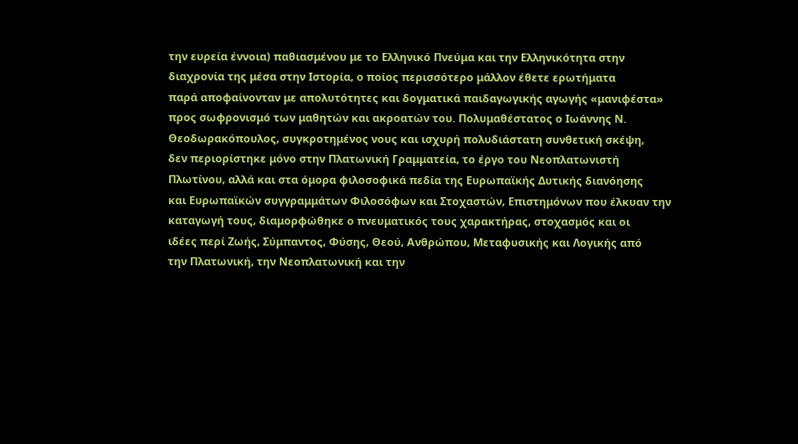την ευρεία έννοια) παθιασμένου με το Ελληνικό Πνεύμα και την Ελληνικότητα στην
διαχρονία της μέσα στην Ιστορία, ο ποίος περισσότερο μάλλον έθετε ερωτήματα
παρά αποφαίνονταν με απολυτότητες και δογματικά παιδαγωγικής αγωγής «μανιφέστα»
προς σωφρονισμό των μαθητών και ακροατών του. Πολυμαθέστατος ο Ιωάννης Ν.
Θεοδωρακόπουλος, συγκροτημένος νους και ισχυρή πολυδιάστατη συνθετική σκέψη,
δεν περιορίστηκε μόνο στην Πλατωνική Γραμματεία, το έργο του Νεοπλατωνιστή
Πλωτίνου, αλλά και στα όμορα φιλοσοφικά πεδία της Ευρωπαϊκής Δυτικής διανόησης
και Ευρωπαϊκών συγγραμμάτων Φιλοσόφων και Στοχαστών, Επιστημόνων που έλκυαν την
καταγωγή τους, διαμορφώθηκε ο πνευματικός τους χαρακτήρας, στοχασμός και οι
ιδέες περί Ζωής, Σύμπαντος, Φύσης, Θεού, Ανθρώπου, Μεταφυσικής και Λογικής από
την Πλατωνική, την Νεοπλατωνική και την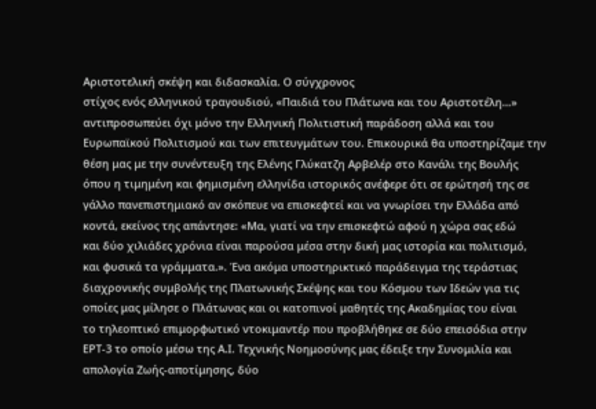Αριστοτελική σκέψη και διδασκαλία. Ο σύγχρονος
στίχος ενός ελληνικού τραγουδιού, «Παιδιά του Πλάτωνα και του Αριστοτέλη…»
αντιπροσωπεύει όχι μόνο την Ελληνική Πολιτιστική παράδοση αλλά και του
Ευρωπαϊκού Πολιτισμού και των επιτευγμάτων του. Επικουρικά θα υποστηρίζαμε την
θέση μας με την συνέντευξη της Ελένης Γλύκατζη Αρβελέρ στο Κανάλι της Βουλής
όπου η τιμημένη και φημισμένη ελληνίδα ιστορικός ανέφερε ότι σε ερώτησή της σε
γάλλο πανεπιστημιακό αν σκόπευε να επισκεφτεί και να γνωρίσει την Ελλάδα από
κοντά, εκείνος της απάντησε: «Μα, γιατί να την επισκεφτώ αφού η χώρα σας εδώ
και δύο χιλιάδες χρόνια είναι παρούσα μέσα στην δική μας ιστορία και πολιτισμό,
και φυσικά τα γράμματα.». Ένα ακόμα υποστηρικτικό παράδειγμα της τεράστιας
διαχρονικής συμβολής της Πλατωνικής Σκέψης και του Κόσμου των Ιδεών για τις
οποίες μας μίλησε ο Πλάτωνας και οι κατοπινοί μαθητές της Ακαδημίας του είναι
το τηλεοπτικό επιμορφωτικό ντοκιμαντέρ που προβλήθηκε σε δύο επεισόδια στην
ΕΡΤ-3 το οποίο μέσω της Α.Ι. Τεχνικής Νοημοσύνης μας έδειξε την Συνομιλία και
απολογία Ζωής-αποτίμησης, δύο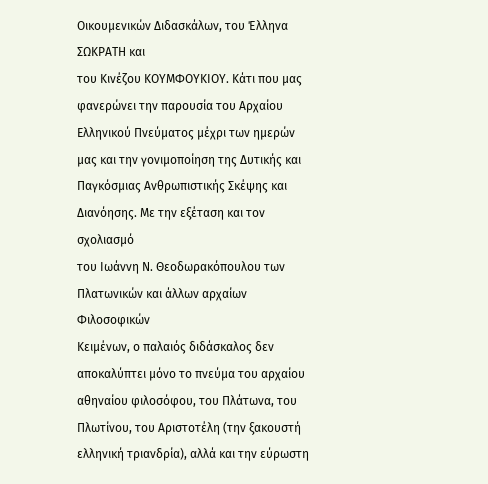Οικουμενικών Διδασκάλων, του Έλληνα ΣΩΚΡΑΤΗ και
του Κινέζου ΚΟΥΜΦΟΥΚΙΟΥ. Κάτι που μας φανερώνει την παρουσία του Αρχαίου
Ελληνικού Πνεύματος μέχρι των ημερών μας και την γονιμοποίηση της Δυτικής και
Παγκόσμιας Ανθρωπιστικής Σκέψης και Διανόησης. Με την εξέταση και τον σχολιασμό
του Ιωάννη Ν. Θεοδωρακόπουλου των Πλατωνικών και άλλων αρχαίων Φιλοσοφικών
Κειμένων, ο παλαιός διδάσκαλος δεν αποκαλύπτει μόνο το πνεύμα του αρχαίου
αθηναίου φιλοσόφου, του Πλάτωνα, του Πλωτίνου, του Αριστοτέλη (την ξακουστή
ελληνική τριανδρία), αλλά και την εύρωστη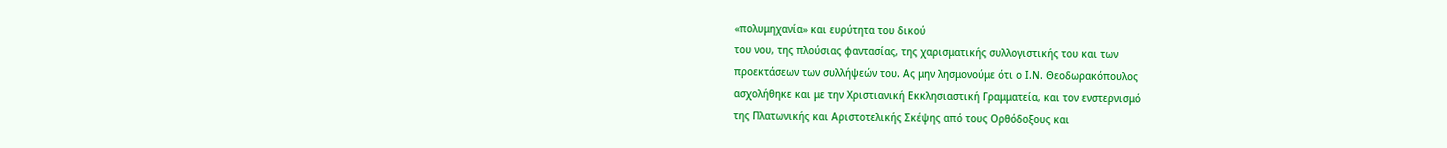«πολυμηχανία» και ευρύτητα του δικού
του νου, της πλούσιας φαντασίας, της χαρισματικής συλλογιστικής του και των
προεκτάσεων των συλλήψεών του. Ας μην λησμονούμε ότι ο Ι.Ν. Θεοδωρακόπουλος
ασχολήθηκε και με την Χριστιανική Εκκλησιαστική Γραμματεία, και τον ενστερνισμό
της Πλατωνικής και Αριστοτελικής Σκέψης από τους Ορθόδοξους και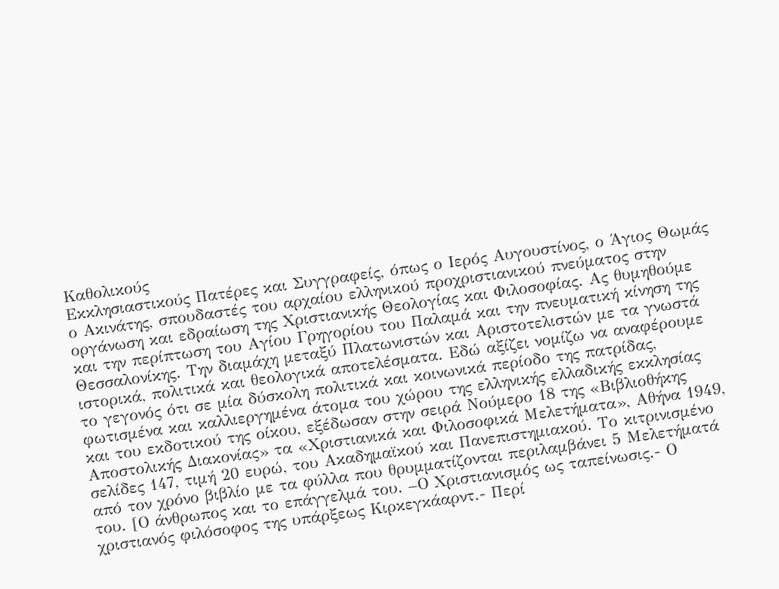Καθολικούς
Εκκλησιαστικούς Πατέρες και Συγγραφείς, όπως ο Ιερός Αυγουστίνος, ο Άγιος Θωμάς
ο Ακινάτης, σπουδαστές του αρχαίου ελληνικού προχριστιανικού πνεύματος στην
οργάνωση και εδραίωση της Χριστιανικής Θεολογίας και Φιλοσοφίας. Ας θυμηθούμε
και την περίπτωση του Αγίου Γρηγορίου του Παλαμά και την πνευματική κίνηση της
Θεσσαλονίκης. Την διαμάχη μεταξύ Πλατωνιστών και Αριστοτελιστών με τα γνωστά
ιστορικά, πολιτικά και θεολογικά αποτελέσματα. Εδώ αξίζει νομίζω να αναφέρουμε
το γεγονός ότι σε μία δύσκολη πολιτικά και κοινωνικά περίοδο της πατρίδας,
φωτισμένα και καλλιεργημένα άτομα του χώρου της ελληνικής ελλαδικής εκκλησίας
και του εκδοτικού της οίκου, εξέδωσαν στην σειρά Νούμερο 18 της «Βιβλιοθήκης
Αποστολικής Διακονίας» τα «Χριστιανικά και Φιλοσοφικά Μελετήματα», Αθήνα 1949,
σελίδες 147, τιμή 20 ευρώ, του Ακαδημαϊκού και Πανεπιστημιακού. Το κιτρινισμένο
από τον χρόνο βιβλίο με τα φύλλα που θρυμματίζονται περιλαμβάνει 5 Μελετήματά
του. [Ο άνθρωπος και το επάγγελμά του. –Ο Χριστιανισμός ως ταπείνωσις.- Ο
χριστιανός φιλόσοφος της υπάρξεως Κιρκεγκάαρντ.- Περί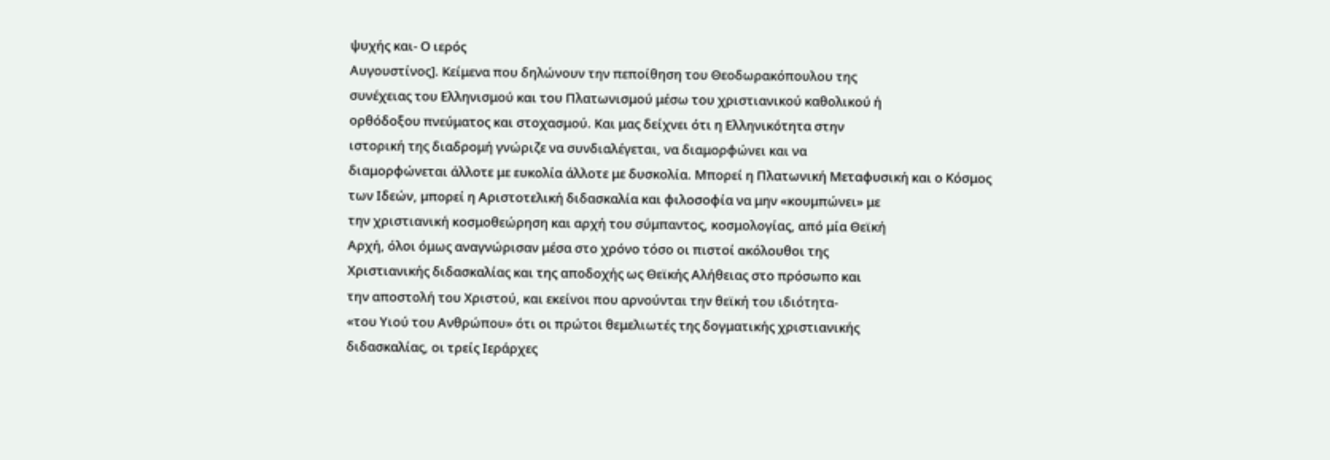ψυχής και- Ο ιερός
Αυγουστίνος]. Κείμενα που δηλώνουν την πεποίθηση του Θεοδωρακόπουλου της
συνέχειας του Ελληνισμού και του Πλατωνισμού μέσω του χριστιανικού καθολικού ή
ορθόδοξου πνεύματος και στοχασμού. Και μας δείχνει ότι η Ελληνικότητα στην
ιστορική της διαδρομή γνώριζε να συνδιαλέγεται, να διαμορφώνει και να
διαμορφώνεται άλλοτε με ευκολία άλλοτε με δυσκολία. Μπορεί η Πλατωνική Μεταφυσική και ο Κόσμος
των Ιδεών, μπορεί η Αριστοτελική διδασκαλία και φιλοσοφία να μην «κουμπώνει» με
την χριστιανική κοσμοθεώρηση και αρχή του σύμπαντος, κοσμολογίας, από μία Θεϊκή
Αρχή, όλοι όμως αναγνώρισαν μέσα στο χρόνο τόσο οι πιστοί ακόλουθοι της
Χριστιανικής διδασκαλίας και της αποδοχής ως Θεϊκής Αλήθειας στο πρόσωπο και
την αποστολή του Χριστού, και εκείνοι που αρνούνται την θεϊκή του ιδιότητα-
«του Υιού του Ανθρώπου» ότι οι πρώτοι θεμελιωτές της δογματικής χριστιανικής
διδασκαλίας, οι τρείς Ιεράρχες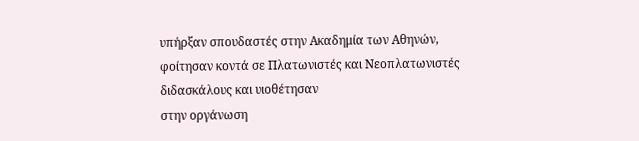υπήρξαν σπουδαστές στην Ακαδημία των Αθηνών,
φοίτησαν κοντά σε Πλατωνιστές και Νεοπλατωνιστές διδασκάλους και υιοθέτησαν
στην οργάνωση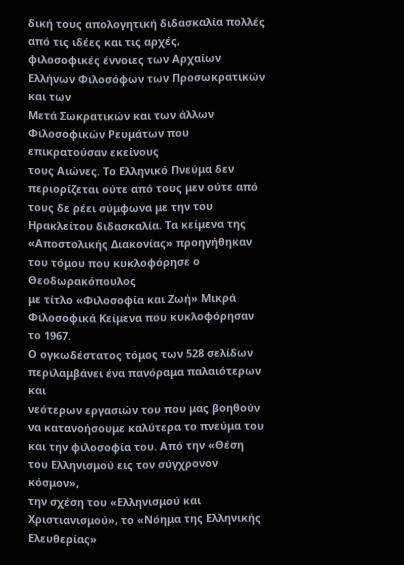δική τους απολογητική διδασκαλία πολλές από τις ιδέες και τις αρχές,
φιλοσοφικές έννοιες των Αρχαίων Ελλήνων Φιλοσόφων των Προσωκρατικών και των
Μετά Σωκρατικών και των άλλων Φιλοσοφικών Ρευμάτων που επικρατούσαν εκείνους
τους Αιώνες. Το Ελληνικό Πνεύμα δεν περιορίζεται ούτε από τους μεν ούτε από
τους δε ρέει σύμφωνα με την του Ηρακλείτου διδασκαλία. Τα κείμενα της
«Αποστολικής Διακονίας» προηγήθηκαν του τόμου που κυκλοφόρησε ο Θεοδωρακόπουλος
με τίτλο «Φιλοσοφία και Ζωή» Μικρά Φιλοσοφικά Κείμενα που κυκλοφόρησαν το 1967.
Ο ογκωδέστατος τόμος των 528 σελίδων περιλαμβάνει ένα πανόραμα παλαιότερων και
νεότερων εργασιών του που μας βοηθούν να κατανοήσουμε καλύτερα το πνεύμα του
και την φιλοσοφία του. Από την «Θέση του Ελληνισμού εις τον σύγχρονον κόσμον»,
την σχέση του «Ελληνισμού και Χριστιανισμού», το «Νόημα της Ελληνικής Ελευθερίας»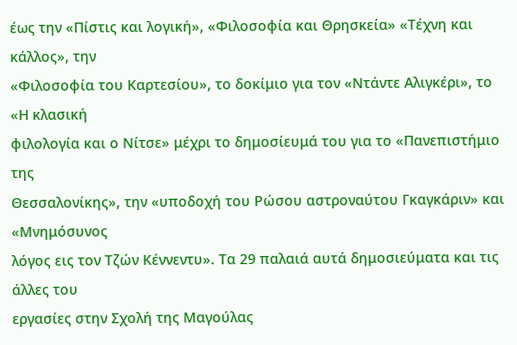έως την «Πίστις και λογική», «Φιλοσοφία και Θρησκεία» «Τέχνη και κάλλος», την
«Φιλοσοφία του Καρτεσίου», το δοκίμιο για τον «Ντάντε Αλιγκέρι», το «Η κλασική
φιλολογία και ο Νίτσε» μέχρι το δημοσίευμά του για το «Πανεπιστήμιο της
Θεσσαλονίκης», την «υποδοχή του Ρώσου αστροναύτου Γκαγκάριν» και «Μνημόσυνος
λόγος εις τον Τζών Κέννεντυ». Τα 29 παλαιά αυτά δημοσιεύματα και τις άλλες του
εργασίες στην Σχολή της Μαγούλας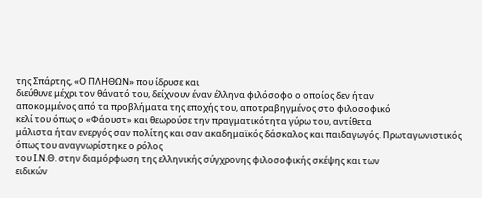της Σπάρτης, «Ο ΠΛΗΘΩΝ» που ίδρυσε και
διεύθυνε μέχρι τον θάνατό του, δείχνουν έναν έλληνα φιλόσοφο ο οποίος δεν ήταν
αποκομμένος από τα προβλήματα της εποχής του, αποτραβηγμένος στο φιλοσοφικό
κελί του όπως ο «Φάουστ» και θεωρούσε την πραγματικότητα γύρω του, αντίθετα
μάλιστα ήταν ενεργός σαν πολίτης και σαν ακαδημαϊκός δάσκαλος και παιδαγωγός. Πρωταγωνιστικός όπως του αναγνωρίστηκε ο ρόλος
του Ι.Ν.Θ. στην διαμόρφωση της ελληνικής σύγχρονης φιλοσοφικής σκέψης και των
ειδικών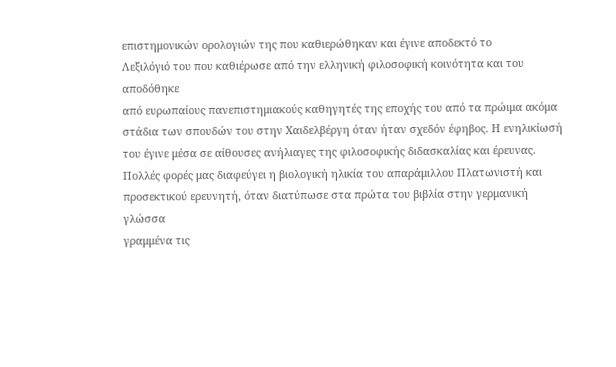επιστημονικών ορολογιών της που καθιερώθηκαν και έγινε αποδεκτό το
Λεξιλόγιό του που καθιέρωσε από την ελληνική φιλοσοφική κοινότητα και του αποδόθηκε
από ευρωπαίους πανεπιστημιακούς καθηγητές της εποχής του από τα πρώιμα ακόμα
στάδια των σπουδών του στην Χαιδελβέργη όταν ήταν σχεδόν έφηβος. Η ενηλικίωσή
του έγινε μέσα σε αίθουσες ανήλιαγες της φιλοσοφικής διδασκαλίας και έρευνας.
Πολλές φορές μας διαφεύγει η βιολογική ηλικία του απαράμιλλου Πλατωνιστή και
προσεκτικού ερευνητή, όταν διατύπωσε στα πρώτα του βιβλία στην γερμανική γλώσσα
γραμμένα τις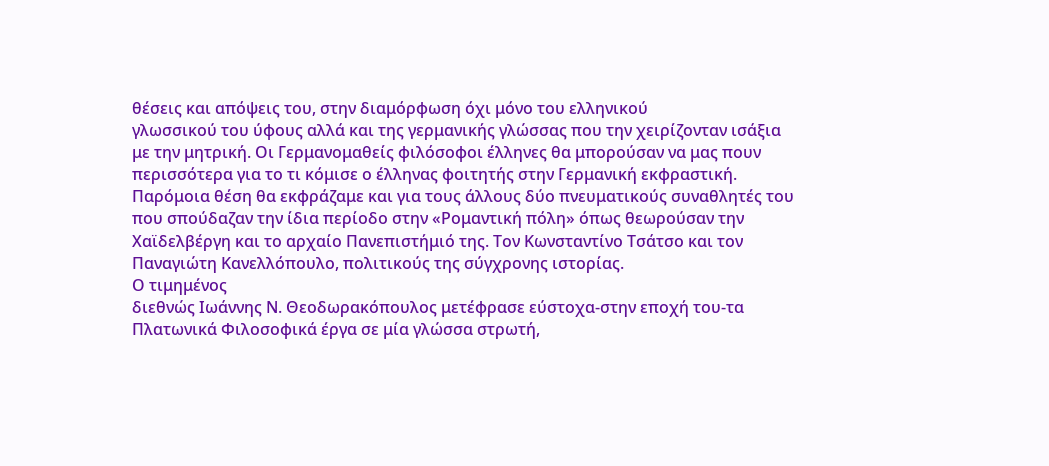θέσεις και απόψεις του, στην διαμόρφωση όχι μόνο του ελληνικού
γλωσσικού του ύφους αλλά και της γερμανικής γλώσσας που την χειρίζονταν ισάξια
με την μητρική. Οι Γερμανομαθείς φιλόσοφοι έλληνες θα μπορούσαν να μας πουν
περισσότερα για το τι κόμισε ο έλληνας φοιτητής στην Γερμανική εκφραστική.
Παρόμοια θέση θα εκφράζαμε και για τους άλλους δύο πνευματικούς συναθλητές του
που σπούδαζαν την ίδια περίοδο στην «Ρομαντική πόλη» όπως θεωρούσαν την
Χαϊδελβέργη και το αρχαίο Πανεπιστήμιό της. Τον Κωνσταντίνο Τσάτσο και τον
Παναγιώτη Κανελλόπουλο, πολιτικούς της σύγχρονης ιστορίας.
Ο τιμημένος
διεθνώς Ιωάννης Ν. Θεοδωρακόπουλος μετέφρασε εύστοχα-στην εποχή του-τα
Πλατωνικά Φιλοσοφικά έργα σε μία γλώσσα στρωτή,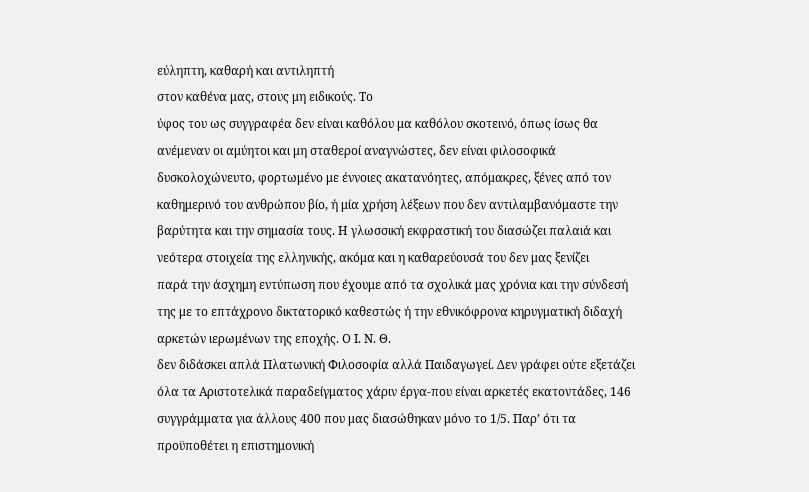εύληπτη, καθαρή και αντιληπτή
στον καθένα μας, στους μη ειδικούς. Το
ύφος του ως συγγραφέα δεν είναι καθόλου μα καθόλου σκοτεινό, όπως ίσως θα
ανέμεναν οι αμύητοι και μη σταθεροί αναγνώστες, δεν είναι φιλοσοφικά
δυσκολοχώνευτο, φορτωμένο με έννοιες ακατανόητες, απόμακρες, ξένες από τον
καθημερινό του ανθρώπου βίο, ή μία χρήση λέξεων που δεν αντιλαμβανόμαστε την
βαρύτητα και την σημασία τους. Η γλωσσική εκφραστική του διασώζει παλαιά και
νεότερα στοιχεία της ελληνικής, ακόμα και η καθαρεύουσά του δεν μας ξενίζει
παρά την άσχημη εντύπωση που έχουμε από τα σχολικά μας χρόνια και την σύνδεσή
της με το επτάχρονο δικτατορικό καθεστώς ή την εθνικόφρονα κηρυγματική διδαχή
αρκετών ιερωμένων της εποχής. Ο Ι. Ν. Θ.
δεν διδάσκει απλά Πλατωνική Φιλοσοφία αλλά Παιδαγωγεί. Δεν γράφει ούτε εξετάζει
όλα τα Αριστοτελικά παραδείγματος χάριν έργα-που είναι αρκετές εκατοντάδες, 146
συγγράμματα για άλλους 400 που μας διασώθηκαν μόνο το 1/5. Παρ’ ότι τα
προϋποθέτει η επιστημονική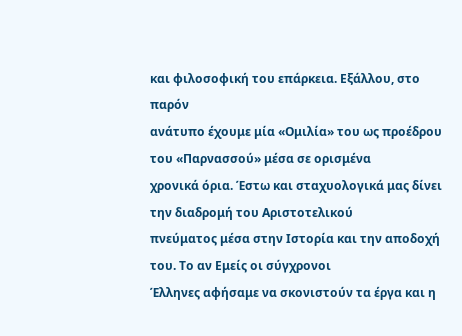και φιλοσοφική του επάρκεια. Εξάλλου, στο παρόν
ανάτυπο έχουμε μία «Ομιλία» του ως προέδρου του «Παρνασσού» μέσα σε ορισμένα
χρονικά όρια. Έστω και σταχυολογικά μας δίνει την διαδρομή του Αριστοτελικού
πνεύματος μέσα στην Ιστορία και την αποδοχή του. Το αν Εμείς οι σύγχρονοι
Έλληνες αφήσαμε να σκονιστούν τα έργα και η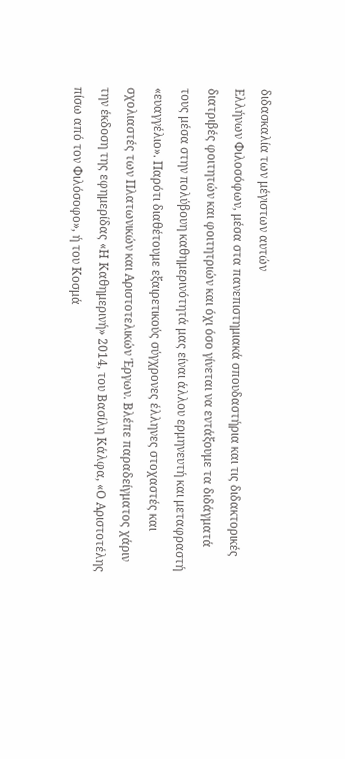διδασκαλία των μέγιστων αυτών
Ελλήνων Φιλοσόφων, μέσα στα πανεπιστημιακά σπουδαστήρια και τις διδακτορικές
διατριβές φοιτητών και φοιτητριών και όχι όσο γίνεται να εντάξουμε τα διδάγματά
τους μέσα στην πολύβουη καθημερινότητά μας είναι άλλου ερμηνευτή και μεταφραστή
«ευαγγέλιο». Παρότι διαθέτουμε εξαιρετικούς σύγχρονες έλληνες στοχαστές και
σχολιαστές των Πλατωνικών και Αριστοτελικών Έργων. Βλέπε παραδείγματος χάριν
την έκδοση της εφημερίδας «Η Καθημερινή» 2014, του Βασίλη Κάλφα, «Ο Αριστοτέλης
πίσω από τον Φιλόσοφο», ή του Κοσμά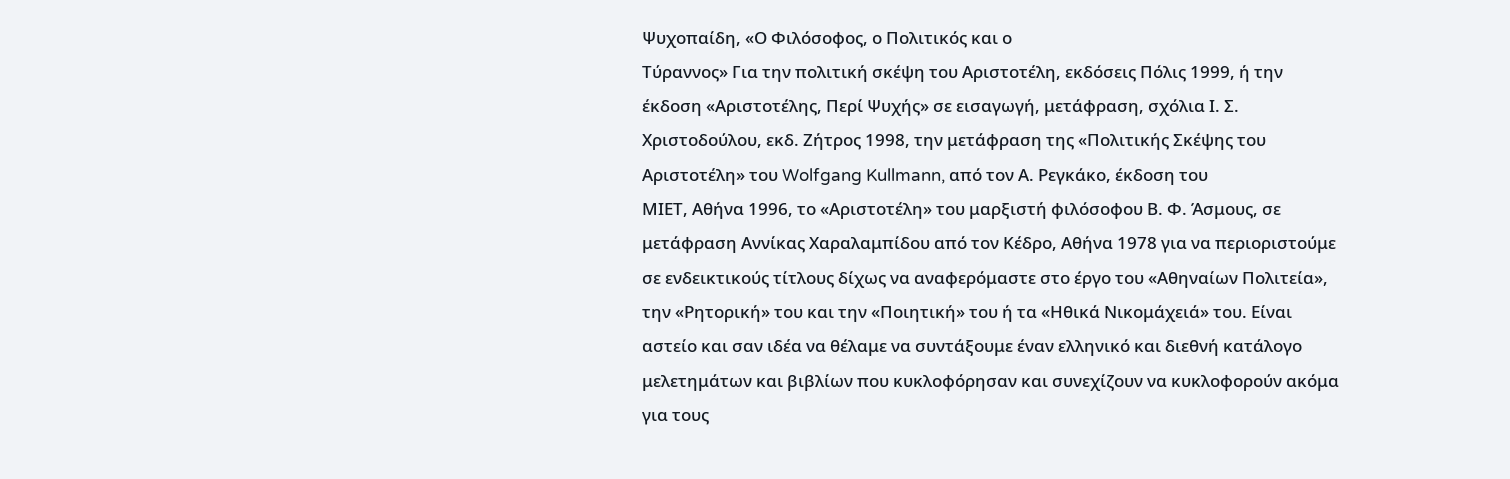Ψυχοπαίδη, «Ο Φιλόσοφος, ο Πολιτικός και ο
Τύραννος» Για την πολιτική σκέψη του Αριστοτέλη, εκδόσεις Πόλις 1999, ή την
έκδοση «Αριστοτέλης, Περί Ψυχής» σε εισαγωγή, μετάφραση, σχόλια Ι. Σ.
Χριστοδούλου, εκδ. Ζήτρος 1998, την μετάφραση της «Πολιτικής Σκέψης του
Αριστοτέλη» του Wolfgang Kullmann, από τον Α. Ρεγκάκο, έκδοση του
ΜΙΕΤ, Αθήνα 1996, το «Αριστοτέλη» του μαρξιστή φιλόσοφου Β. Φ. Άσμους, σε
μετάφραση Αννίκας Χαραλαμπίδου από τον Κέδρο, Αθήνα 1978 για να περιοριστούμε
σε ενδεικτικούς τίτλους δίχως να αναφερόμαστε στο έργο του «Αθηναίων Πολιτεία»,
την «Ρητορική» του και την «Ποιητική» του ή τα «Ηθικά Νικομάχειά» του. Είναι
αστείο και σαν ιδέα να θέλαμε να συντάξουμε έναν ελληνικό και διεθνή κατάλογο
μελετημάτων και βιβλίων που κυκλοφόρησαν και συνεχίζουν να κυκλοφορούν ακόμα
για τους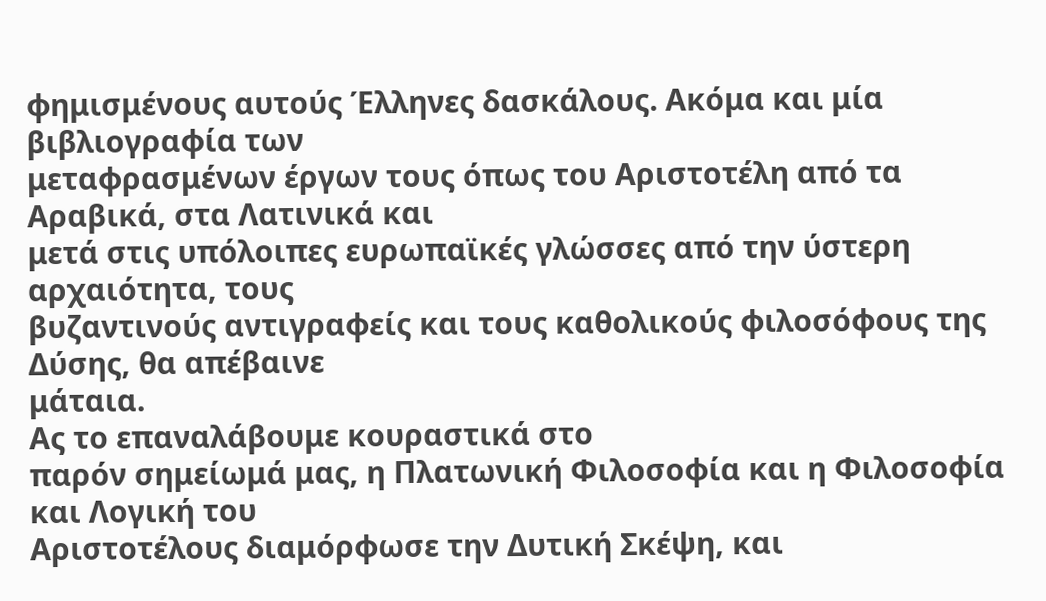φημισμένους αυτούς Έλληνες δασκάλους. Ακόμα και μία βιβλιογραφία των
μεταφρασμένων έργων τους όπως του Αριστοτέλη από τα Αραβικά, στα Λατινικά και
μετά στις υπόλοιπες ευρωπαϊκές γλώσσες από την ύστερη αρχαιότητα, τους
βυζαντινούς αντιγραφείς και τους καθολικούς φιλοσόφους της Δύσης, θα απέβαινε
μάταια.
Ας το επαναλάβουμε κουραστικά στο
παρόν σημείωμά μας, η Πλατωνική Φιλοσοφία και η Φιλοσοφία και Λογική του
Αριστοτέλους διαμόρφωσε την Δυτική Σκέψη, και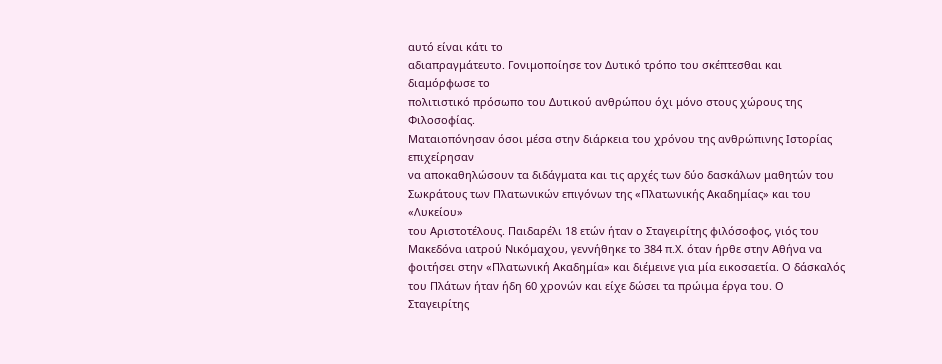αυτό είναι κάτι το
αδιαπραγμάτευτο. Γονιμοποίησε τον Δυτικό τρόπο του σκέπτεσθαι και διαμόρφωσε το
πολιτιστικό πρόσωπο του Δυτικού ανθρώπου όχι μόνο στους χώρους της Φιλοσοφίας.
Ματαιοπόνησαν όσοι μέσα στην διάρκεια του χρόνου της ανθρώπινης Ιστορίας επιχείρησαν
να αποκαθηλώσουν τα διδάγματα και τις αρχές των δύο δασκάλων μαθητών του
Σωκράτους των Πλατωνικών επιγόνων της «Πλατωνικής Ακαδημίας» και του «Λυκείου»
του Αριστοτέλους. Παιδαρέλι 18 ετών ήταν ο Σταγειρίτης φιλόσοφος, γιός του
Μακεδόνα ιατρού Νικόμαχου, γεννήθηκε το 384 π.Χ. όταν ήρθε στην Αθήνα να
φοιτήσει στην «Πλατωνική Ακαδημία» και διέμεινε για μία εικοσαετία. Ο δάσκαλός
του Πλάτων ήταν ήδη 60 χρονών και είχε δώσει τα πρώιμα έργα του. Ο Σταγειρίτης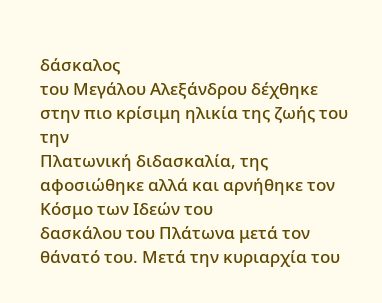δάσκαλος
του Μεγάλου Αλεξάνδρου δέχθηκε στην πιο κρίσιμη ηλικία της ζωής του την
Πλατωνική διδασκαλία, της αφοσιώθηκε αλλά και αρνήθηκε τον Κόσμο των Ιδεών του
δασκάλου του Πλάτωνα μετά τον θάνατό του. Μετά την κυριαρχία του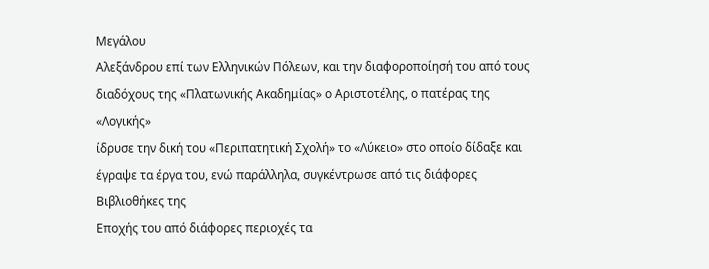Μεγάλου
Αλεξάνδρου επί των Ελληνικών Πόλεων, και την διαφοροποίησή του από τους
διαδόχους της «Πλατωνικής Ακαδημίας» ο Αριστοτέλης, ο πατέρας της «Λογικής»
ίδρυσε την δική του «Περιπατητική Σχολή» το «Λύκειο» στο οποίο δίδαξε και
έγραψε τα έργα του, ενώ παράλληλα, συγκέντρωσε από τις διάφορες Βιβλιοθήκες της
Εποχής του από διάφορες περιοχές τα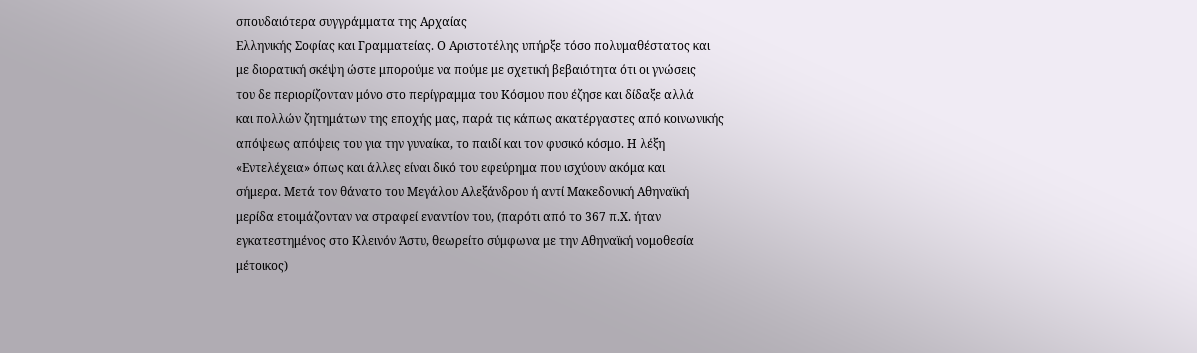σπουδαιότερα συγγράμματα της Αρχαίας
Ελληνικής Σοφίας και Γραμματείας. Ο Αριστοτέλης υπήρξε τόσο πολυμαθέστατος και
με διορατική σκέψη ώστε μπορούμε να πούμε με σχετική βεβαιότητα ότι οι γνώσεις
του δε περιορίζονταν μόνο στο περίγραμμα του Κόσμου που έζησε και δίδαξε αλλά
και πολλών ζητημάτων της εποχής μας, παρά τις κάπως ακατέργαστες από κοινωνικής
απόψεως απόψεις του για την γυναίκα, το παιδί και τον φυσικό κόσμο. Η λέξη
«Εντελέχεια» όπως και άλλες είναι δικό του εφεύρημα που ισχύουν ακόμα και
σήμερα. Μετά τον θάνατο του Μεγάλου Αλεξάνδρου ή αντί Μακεδονική Αθηναϊκή
μερίδα ετοιμάζονταν να στραφεί εναντίον του, (παρότι από το 367 π.Χ. ήταν
εγκατεστημένος στο Κλεινόν Άστυ, θεωρείτο σύμφωνα με την Αθηναϊκή νομοθεσία
μέτοικος)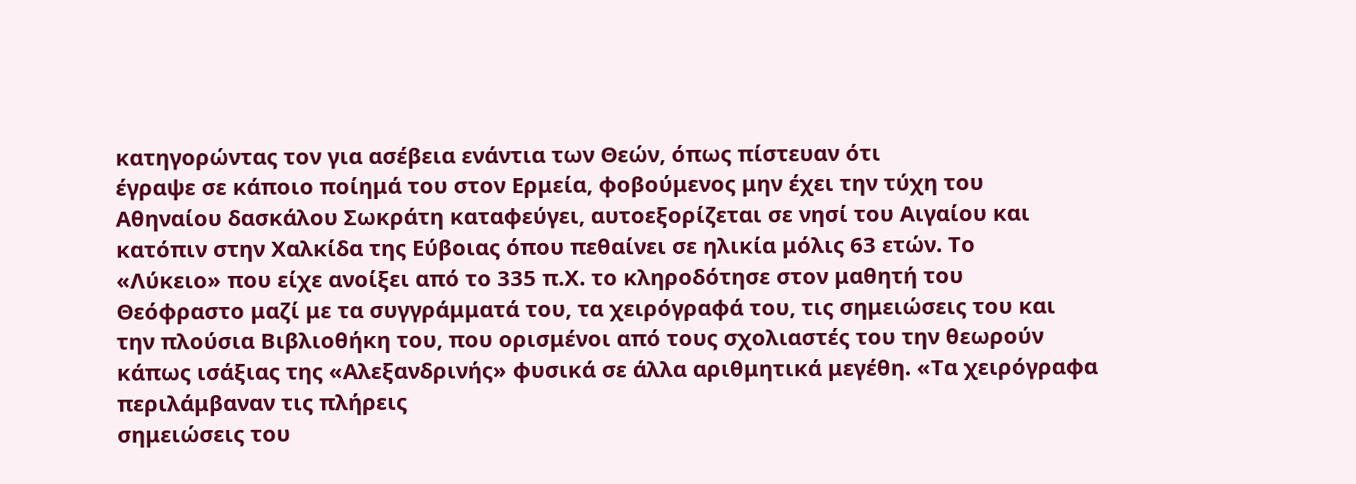κατηγορώντας τον για ασέβεια ενάντια των Θεών, όπως πίστευαν ότι
έγραψε σε κάποιο ποίημά του στον Ερμεία, φοβούμενος μην έχει την τύχη του
Αθηναίου δασκάλου Σωκράτη καταφεύγει, αυτοεξορίζεται σε νησί του Αιγαίου και
κατόπιν στην Χαλκίδα της Εύβοιας όπου πεθαίνει σε ηλικία μόλις 63 ετών. Το
«Λύκειο» που είχε ανοίξει από το 335 π.Χ. το κληροδότησε στον μαθητή του
Θεόφραστο μαζί με τα συγγράμματά του, τα χειρόγραφά του, τις σημειώσεις του και
την πλούσια Βιβλιοθήκη του, που ορισμένοι από τους σχολιαστές του την θεωρούν
κάπως ισάξιας της «Αλεξανδρινής» φυσικά σε άλλα αριθμητικά μεγέθη. «Τα χειρόγραφα περιλάμβαναν τις πλήρεις
σημειώσεις του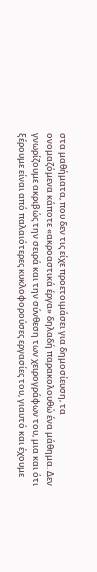στα μαθήματα, που δεν τις είχε προετοιμάσει για δημοσίευση, τα
ονομαζόμενα κάποτε «ακροαστικά έργα» δηλαδή παρακολουθώ ένα μάθημα. Δεν
γνωρίζουμε ακριβώς την σειρά και την σύνθεση των χειρογράφων του, μια και ότι
ξέρουμε είναι από παλαιότερες κυκλοφορούσες εργασίες του, γιαυτό και έχουμε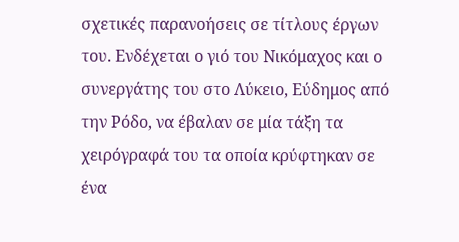σχετικές παρανοήσεις σε τίτλους έργων του. Ενδέχεται ο γιό του Νικόμαχος και ο
συνεργάτης του στο Λύκειο, Εύδημος από την Ρόδο, να έβαλαν σε μία τάξη τα
χειρόγραφά του τα οποία κρύφτηκαν σε ένα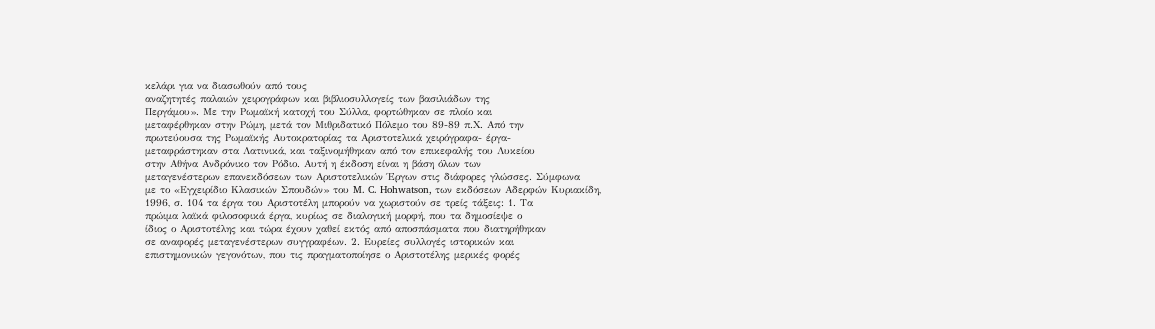κελάρι για να διασωθούν από τους
αναζητητές παλαιών χειρογράφων και βιβλιοσυλλογείς των βασιλιάδων της
Περγάμου». Με την Ρωμαϊκή κατοχή του Σύλλα, φορτώθηκαν σε πλοίο και
μεταφέρθηκαν στην Ρώμη, μετά τον Μιθριδατικό Πόλεμο του 89-89 π.Χ. Από την
πρωτεύουσα της Ρωμαϊκής Αυτοκρατορίας τα Αριστοτελικά χειρόγραφα- έργα-
μεταφράστηκαν στα Λατινικά, και ταξινομήθηκαν από τον επικεφαλής του Λυκείου
στην Αθήνα Ανδρόνικο τον Ρόδιο. Αυτή η έκδοση είναι η βάση όλων των
μεταγενέστερων επανεκδόσεων των Αριστοτελικών Έργων στις διάφορες γλώσσες. Σύμφωνα
με το «Εγχειρίδιο Κλασικών Σπουδών» του M. C. Hohwatson, των εκδόσεων Αδερφών Κυριακίδη,
1996, σ. 104 τα έργα του Αριστοτέλη μπορούν να χωριστούν σε τρείς τάξεις: 1. Τα
πρώιμα λαϊκά φιλοσοφικά έργα, κυρίως σε διαλογική μορφή, που τα δημοσίεψε ο
ίδιος ο Αριστοτέλης και τώρα έχουν χαθεί εκτός από αποσπάσματα που διατηρήθηκαν
σε αναφορές μεταγενέστερων συγγραφέων. 2. Ευρείες συλλογές ιστορικών και
επιστημονικών γεγονότων, που τις πραγματοποίησε ο Αριστοτέλης μερικές φορές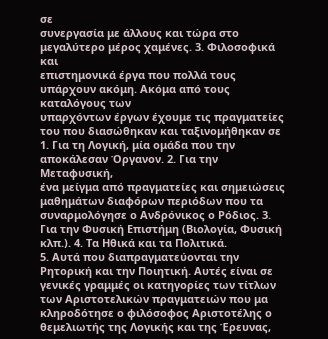σε
συνεργασία με άλλους και τώρα στο μεγαλύτερο μέρος χαμένες. 3. Φιλοσοφικά και
επιστημονικά έργα που πολλά τους υπάρχουν ακόμη. Ακόμα από τους καταλόγους των
υπαρχόντων έργων έχουμε τις πραγματείες του που διασώθηκαν και ταξινομήθηκαν σε
1. Για τη Λογική, μία ομάδα που την αποκάλεσαν Όργανον. 2. Για την Μεταφυσική,
ένα μείγμα από πραγματείες και σημειώσεις μαθημάτων διαφόρων περιόδων που τα
συναρμολόγησε ο Ανδρόνικος ο Ρόδιος. 3.
Για την Φυσική Επιστήμη (Βιολογία, Φυσική κλπ.). 4. Τα Ηθικά και τα Πολιτικά.
5. Αυτά που διαπραγματεύονται την Ρητορική και την Ποιητική. Αυτές είναι σε
γενικές γραμμές οι κατηγορίες των τίτλων των Αριστοτελικών πραγματειών που μα
κληροδότησε ο φιλόσοφος Αριστοτέλης ο θεμελιωτής της Λογικής και της Έρευνας,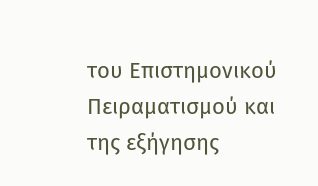του Επιστημονικού Πειραματισμού και της εξήγησης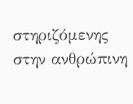στηριζόμενης στην ανθρώπινη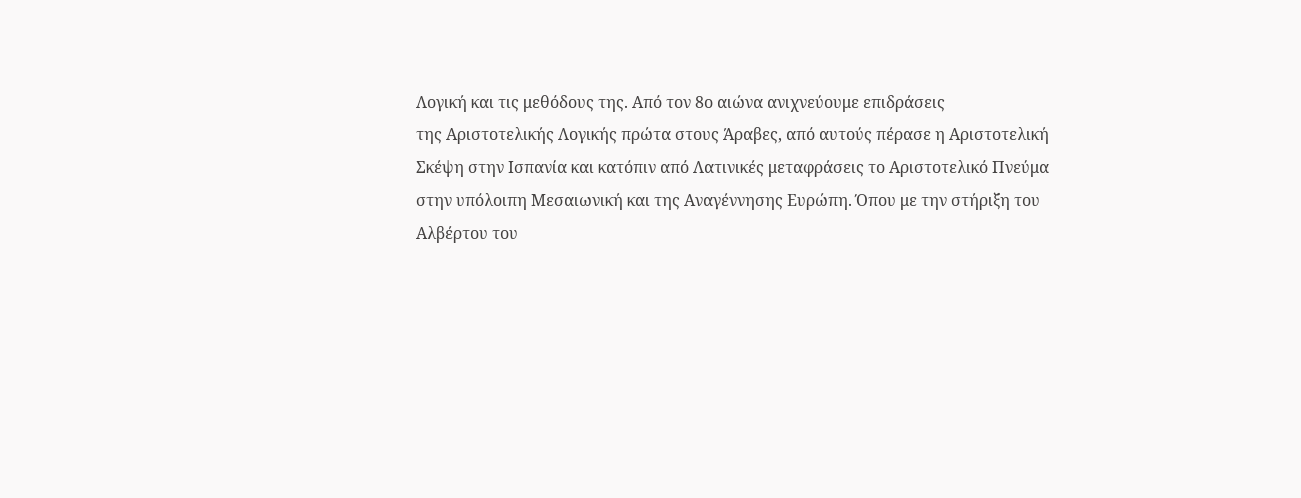Λογική και τις μεθόδους της. Από τον 8ο αιώνα ανιχνεύουμε επιδράσεις
της Αριστοτελικής Λογικής πρώτα στους Άραβες, από αυτούς πέρασε η Αριστοτελική
Σκέψη στην Ισπανία και κατόπιν από Λατινικές μεταφράσεις το Αριστοτελικό Πνεύμα
στην υπόλοιπη Μεσαιωνική και της Αναγέννησης Ευρώπη. Όπου με την στήριξη του
Αλβέρτου του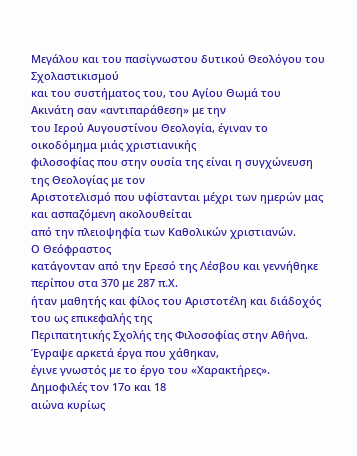Μεγάλου και του πασίγνωστου δυτικού Θεολόγου του Σχολαστικισμού
και του συστήματος του, του Αγίου Θωμά του Ακινάτη σαν «αντιπαράθεση» με την
του Ιερού Αυγουστίνου Θεολογία, έγιναν το οικοδόμημα μιάς χριστιανικής
φιλοσοφίας που στην ουσία της είναι η συγχώνευση της Θεολογίας με τον
Αριστοτελισμό που υφίστανται μέχρι των ημερών μας και ασπαζόμενη ακολουθείται
από την πλειοψηφία των Καθολικών χριστιανών.
Ο Θεόφραστος
κατάγονταν από την Ερεσό της Λέσβου και γεννήθηκε περίπου στα 370 με 287 π.Χ.
ήταν μαθητής και φίλος του Αριστοτέλη και διάδοχός του ως επικεφαλής της
Περιπατητικής Σχολής της Φιλοσοφίας στην Αθήνα. Έγραψε αρκετά έργα που χάθηκαν,
έγινε γνωστός με το έργο του «Χαρακτήρες». Δημοφιλές τον 17ο και 18
αιώνα κυρίως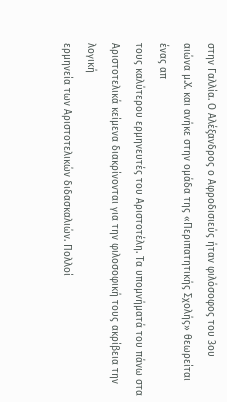στην Γαλλία. Ο Αλέξανδρος ο Αφροδισιεύς ήταν φιλόσοφος του 3ου
αιώνα μ.Χ. και ανήκε στην ομάδα της «Περιπατητικής Σχολής» θεωρείται ένας απ
τους καλύτερου ερμηνευτές του Αριστοτέλη. Τα υπομνήματά του πάνω στα
Αριστοτελικά κείμενα διακρίνονται για την φιλοσοφική τους ακρίβεια την λογική
ερμηνεία των Αριστοτελικών διδασκαλιών. Πολλοί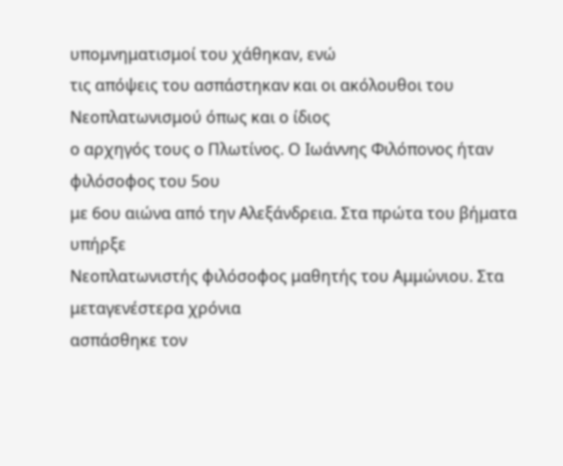υπομνηματισμοί του χάθηκαν, ενώ
τις απόψεις του ασπάστηκαν και οι ακόλουθοι του Νεοπλατωνισμού όπως και ο ίδιος
ο αρχηγός τους ο Πλωτίνος. Ο Ιωάννης Φιλόπονος ήταν φιλόσοφος του 5ου
με 6ου αιώνα από την Αλεξάνδρεια. Στα πρώτα του βήματα υπήρξε
Νεοπλατωνιστής φιλόσοφος μαθητής του Αμμώνιου. Στα μεταγενέστερα χρόνια
ασπάσθηκε τον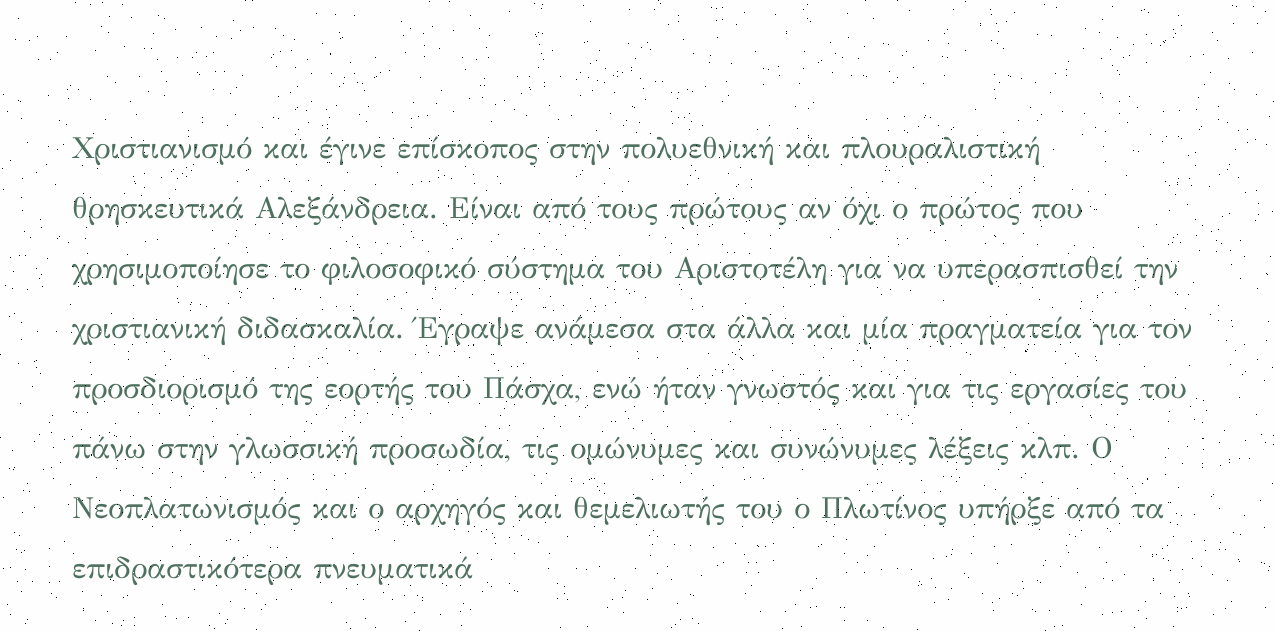Χριστιανισμό και έγινε επίσκοπος στην πολυεθνική και πλουραλιστική
θρησκευτικά Αλεξάνδρεια. Είναι από τους πρώτους αν όχι ο πρώτος που
χρησιμοποίησε το φιλοσοφικό σύστημα του Αριστοτέλη για να υπερασπισθεί την
χριστιανική διδασκαλία. Έγραψε ανάμεσα στα άλλα και μία πραγματεία για τον
προσδιορισμό της εορτής του Πάσχα, ενώ ήταν γνωστός και για τις εργασίες του
πάνω στην γλωσσική προσωδία, τις ομώνυμες και συνώνυμες λέξεις κλπ. Ο
Νεοπλατωνισμός και ο αρχηγός και θεμελιωτής του ο Πλωτίνος υπήρξε από τα
επιδραστικότερα πνευματικά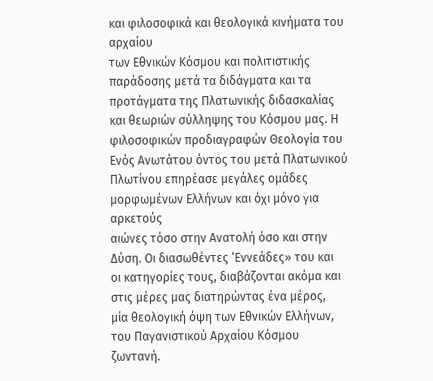και φιλοσοφικά και θεολογικά κινήματα του αρχαίου
των Εθνικών Κόσμου και πολιτιστικής παράδοσης μετά τα διδάγματα και τα
προτάγματα της Πλατωνικής διδασκαλίας και θεωριών σύλληψης του Κόσμου μας. Η
φιλοσοφικών προδιαγραφών Θεολογία του Ενός Ανωτάτου όντος του μετά Πλατωνικού
Πλωτίνου επηρέασε μεγάλες ομάδες μορφωμένων Ελλήνων και όχι μόνο για αρκετούς
αιώνες τόσο στην Ανατολή όσο και στην Δύση. Οι διασωθέντες ‘Εννεάδες» του και
οι κατηγορίες τους, διαβάζονται ακόμα και στις μέρες μας διατηρώντας ένα μέρος,
μία θεολογική όψη των Εθνικών Ελλήνων, του Παγανιστικού Αρχαίου Κόσμου ζωντανή.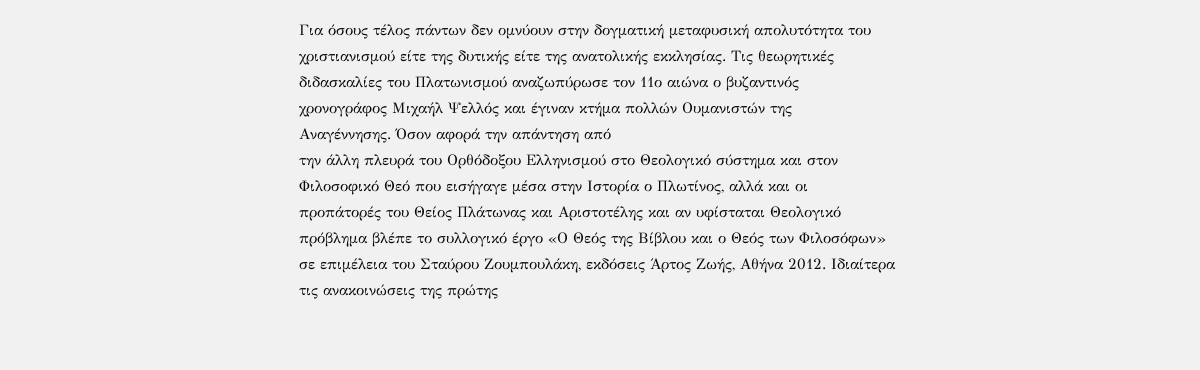Για όσους τέλος πάντων δεν ομνύουν στην δογματική μεταφυσική απολυτότητα του
χριστιανισμού είτε της δυτικής είτε της ανατολικής εκκλησίας. Τις θεωρητικές
διδασκαλίες του Πλατωνισμού αναζωπύρωσε τον 11ο αιώνα ο βυζαντινός
χρονογράφος Μιχαήλ Ψελλός και έγιναν κτήμα πολλών Ουμανιστών της
Αναγέννησης. Όσον αφορά την απάντηση από
την άλλη πλευρά του Ορθόδοξου Ελληνισμού στο Θεολογικό σύστημα και στον
Φιλοσοφικό Θεό που εισήγαγε μέσα στην Ιστορία ο Πλωτίνος, αλλά και οι
προπάτορές του Θείος Πλάτωνας και Αριστοτέλης και αν υφίσταται Θεολογικό
πρόβλημα βλέπε το συλλογικό έργο «Ο Θεός της Βίβλου και ο Θεός των Φιλοσόφων»
σε επιμέλεια του Σταύρου Ζουμπουλάκη, εκδόσεις Άρτος Ζωής, Αθήνα 2012. Ιδιαίτερα
τις ανακοινώσεις της πρώτης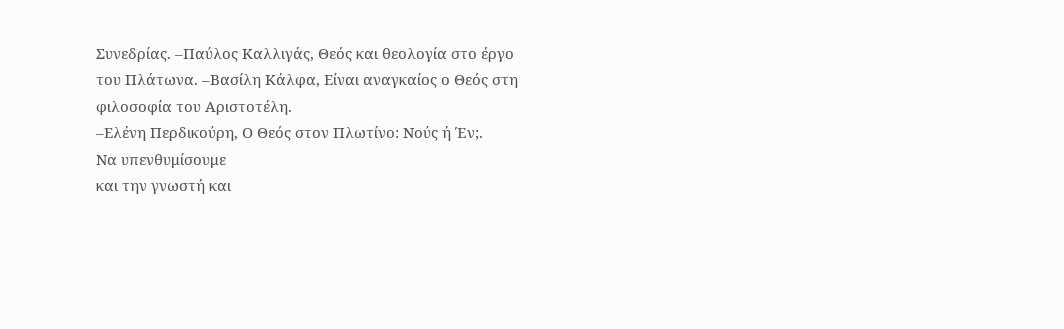Συνεδρίας. –Παύλος Καλλιγάς, Θεός και θεολογία στο έργο
του Πλάτωνα. –Βασίλη Κάλφα, Είναι αναγκαίος ο Θεός στη φιλοσοφία του Αριστοτέλη.
–Ελένη Περδικούρη, Ο Θεός στον Πλωτίνο: Νούς ή Έν;.
Να υπενθυμίσουμε
και την γνωστή και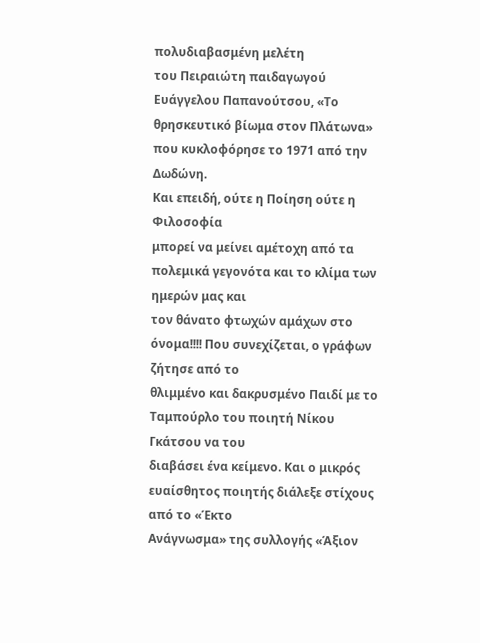πολυδιαβασμένη μελέτη
του Πειραιώτη παιδαγωγού Ευάγγελου Παπανούτσου, «Το θρησκευτικό βίωμα στον Πλάτωνα»
που κυκλοφόρησε το 1971 από την Δωδώνη.
Και επειδή, ούτε η Ποίηση ούτε η Φιλοσοφία
μπορεί να μείνει αμέτοχη από τα πολεμικά γεγονότα και το κλίμα των ημερών μας και
τον θάνατο φτωχών αμάχων στο όνομα!!!! Που συνεχίζεται, ο γράφων ζήτησε από το
θλιμμένο και δακρυσμένο Παιδί με το Ταμπούρλο του ποιητή Νίκου Γκάτσου να του
διαβάσει ένα κείμενο. Και ο μικρός ευαίσθητος ποιητής διάλεξε στίχους από το «Έκτο
Ανάγνωσμα» της συλλογής «Άξιον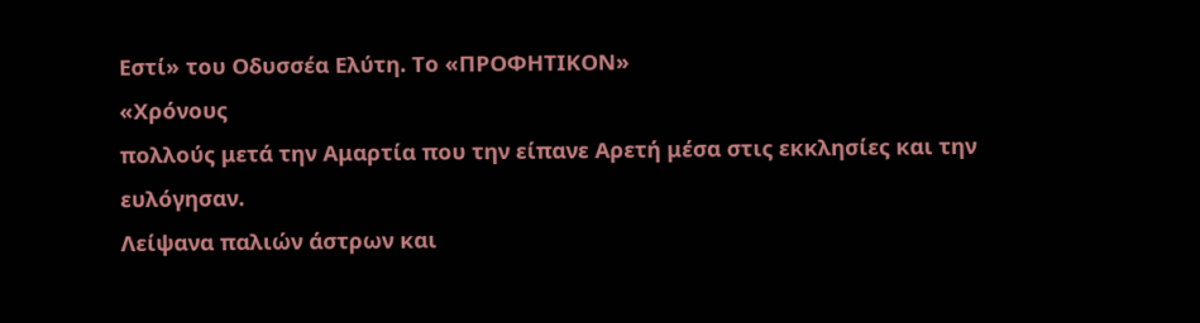Εστί» του Οδυσσέα Ελύτη. Το «ΠΡΟΦΗΤΙΚΟΝ»
«Χρόνους
πολλούς μετά την Αμαρτία που την είπανε Αρετή μέσα στις εκκλησίες και την ευλόγησαν.
Λείψανα παλιών άστρων και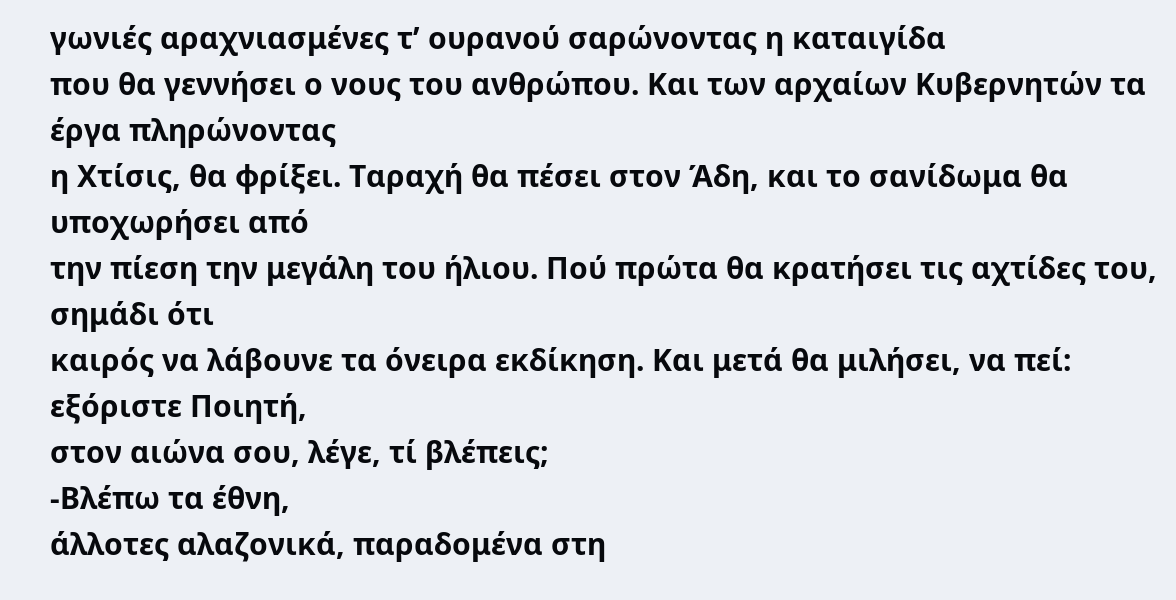γωνιές αραχνιασμένες τ’ ουρανού σαρώνοντας η καταιγίδα
που θα γεννήσει ο νους του ανθρώπου. Και των αρχαίων Κυβερνητών τα έργα πληρώνοντας
η Χτίσις, θα φρίξει. Ταραχή θα πέσει στον Άδη, και το σανίδωμα θα υποχωρήσει από
την πίεση την μεγάλη του ήλιου. Πού πρώτα θα κρατήσει τις αχτίδες του, σημάδι ότι
καιρός να λάβουνε τα όνειρα εκδίκηση. Και μετά θα μιλήσει, να πεί: εξόριστε Ποιητή,
στον αιώνα σου, λέγε, τί βλέπεις;
-Βλέπω τα έθνη,
άλλοτες αλαζονικά, παραδομένα στη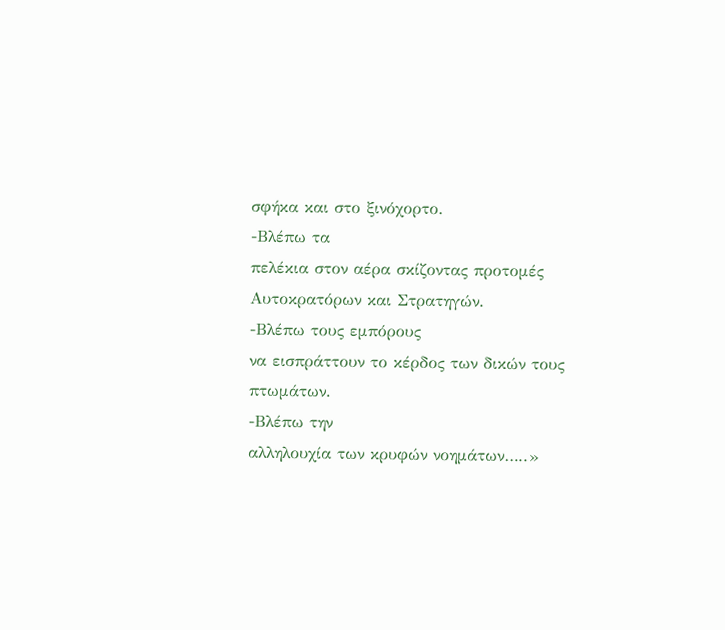σφήκα και στο ξινόχορτο.
-Βλέπω τα
πελέκια στον αέρα σκίζοντας προτομές Αυτοκρατόρων και Στρατηγών.
-Βλέπω τους εμπόρους
να εισπράττουν το κέρδος των δικών τους πτωμάτων.
-Βλέπω την
αλληλουχία των κρυφών νοημάτων…..»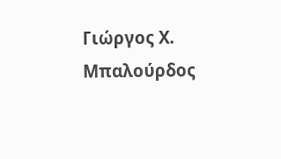Γιώργος Χ. Μπαλούρδος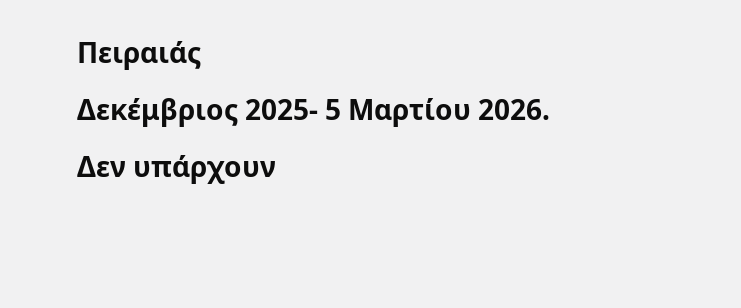Πειραιάς
Δεκέμβριος 2025- 5 Μαρτίου 2026.
Δεν υπάρχουν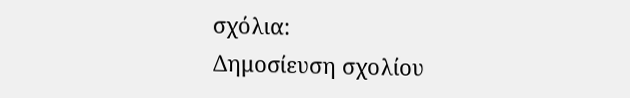σχόλια:
Δημοσίευση σχολίου